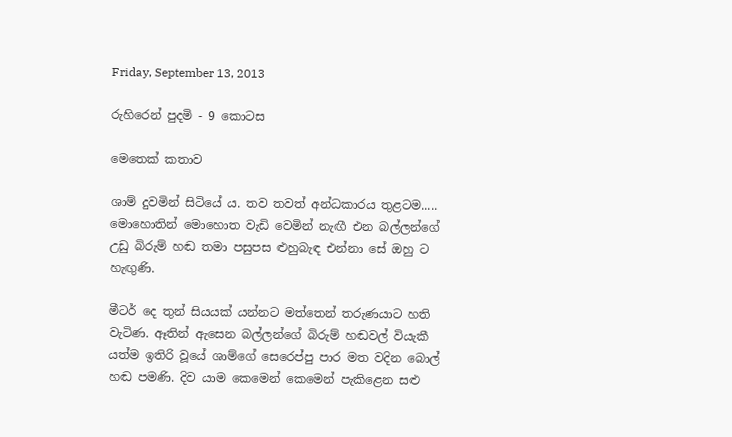Friday, September 13, 2013

රුහිරෙන් පුදමි - 9 කොටස

මෙතෙක් කතාව

ශාම් දුවමින් සිටියේ ය. තව තවත් අන්ධකාරය තුළටම..... මොහොතින් මොහොත වැඩි වෙමින් නැඟී එන බල්ලන්ගේ උඩු බිරුම් හඬ තමා පසුපස ළුහුබැඳ එන්නා සේ ඔහු ට හැඟුණි.

මීටර් දෙ තුන් සියයක් යන්නට මත්තෙන් තරුණයාට හති වැටිණ. ඈතින් ඇසෙන බල්ලන්ගේ බිරුම් හඬවල් වියැකී යත්ම ඉතිරි වූයේ ශාම්ගේ සෙරෙප්පු පාර මත වදින බොල් හඬ පමණි. දිව යාම කෙමෙන් කෙමෙන් පැකිළෙන සළු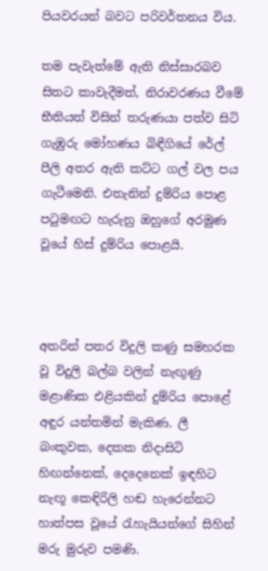පියවරයන් බවට පරිවර්තනය විය.

තම පැවැත්මේ ඇති නිස්සාරබව සිතට කාවැදීමත්, නිරාවරණය වීමේ භීතියත් විසින් තරුණයා පත්ව සිටි ගැඹුරු මෝහණය බිඳීගියේ රේල් පීලි අතර ඇති කට්ට ගල් වල පය ගැටීමෙනි. එතැනින් දුම්රිය පොළ පටුමඟට හැරුනු ඔහුගේ අරමුණ වූයේ හිස් දුම්රිය පොළයි.



අතරින් පතර විදුලි කණු සමහරක වූ විදුලි බල්බ වලින් නැඟුණු මළාණික එළියකින් දුම්රිය පොළේ අඳුර යන්තමින් මැකිණ. ලී බංකුවක, දෙකක නිදාසිටි හිඟන්නෙක්, දෙදෙනෙක් ඉඳහිට නැඟූ කෙඳිරිලි හඬ හැරෙන්නට හාත්පස වූයේ රැහැයියන්ගේ සිහින් මරු මුරුව පමණි.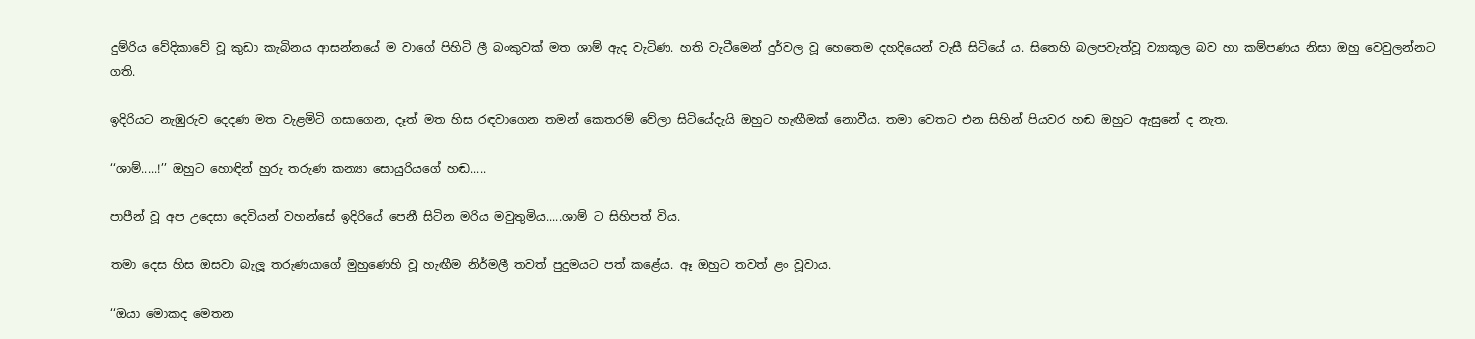දුම්රිය වේදිකාවේ වූ කුඩා කැබිනය ආසන්නයේ ම වාගේ පිහිටි ලී බංකුවක් මත ශාම් ඇද වැටිණ. හති වැටීමෙන් දුර්වල වූ හෙතෙම දහදියෙන් වැසී සිටියේ ය. සිතෙහි බලපවැත්වූ ව්‍යාකූල බව හා කම්පණය නිසා ඔහු වෙවුලන්නට ගති.

ඉදිරියට නැඹුරුව දෙදණ මත වැළමිටි ගසාගෙන, දෑත් මත හිස රඳවාගෙන තමන් කෙතරම් වේලා සිටියේදැයි ඔහුට හැඟීමක් නොවීය. තමා වෙතට එන සිහින් පියවර හඬ ඔහුට ඇසුනේ ද නැත.

‘‘ශාම්.....!’’ ඔහුට හොඳින් හුරු තරුණ කන්‍යා සොයුරියගේ හඬ.....

පාපීන් වූ අප උදෙසා දෙවියන් වහන්සේ ඉදිරියේ පෙනී සිටින මරිය මවුතුමිය.....ශාම් ට සිහිපත් විය.

තමා දෙස හිස ඔසවා බැලූ තරුණයාගේ මුහුණෙහි වූ හැඟීම නිර්මලී තවත් පුදුමයට පත් කළේය. ඈ ඔහුට තවත් ළං වූවාය.

‘‘ඔයා මොකද මෙතන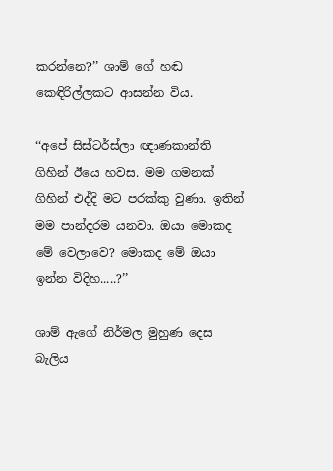කරන්නෙ?’’ ශාම් ගේ හඬ කෙඳිරිල්ලකට ආසන්න විය.

‘‘අපේ සිස්ටර්ස්ලා ඥාණකාන්ති ගිහින් ඊයෙ හවස. මම ගමනක් ගිහින් එද්දි මට පරක්කු වුණා. ඉතින් මම පාන්දරම යනවා. ඔයා මොකද මේ වෙලාවෙ? මොකද මේ ඔයා ඉන්න විදිහ.....?’’

ශාම් ඇගේ නිර්මල මුහුණ දෙස බැලිය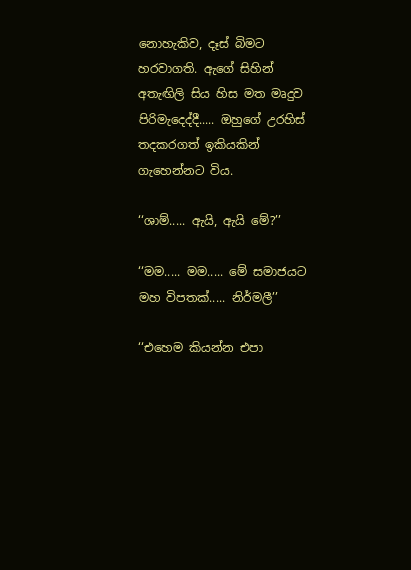නොහැකිව, දෑස් බිමට හරවාගති. ඇගේ සිහින් අතැඟිලි සිය හිස මත මෘදුව පිරිමැදෙද්දී..... ඔහුගේ උරහිස් තදකරගත් ඉකියකින් ගැහෙන්නට විය.

‘‘ශාම්..... ඇයි, ඇයි මේ?’’

‘‘මම..... මම..... මේ සමාජයට මහ විපතක්..... නිර්මලී’’

‘‘එහෙම කියන්න එපා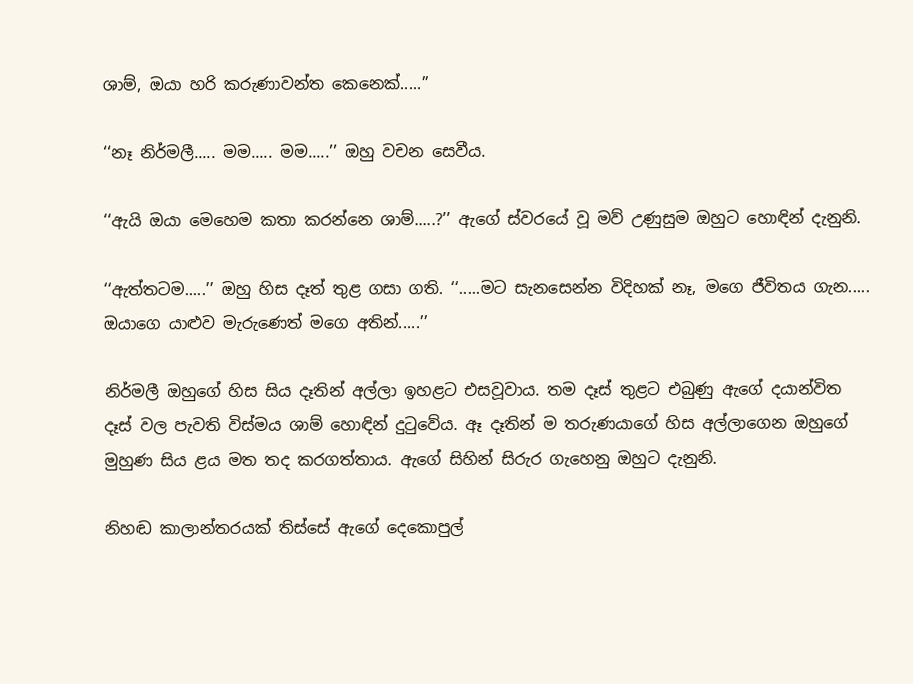ශාම්, ඔයා හරි කරුණාවන්ත කෙනෙක්.....’’

‘‘නෑ නිර්මලී..... මම..... මම.....’’ ඔහු වචන සෙවීය.

‘‘ඇයි ඔයා මෙහෙම කතා කරන්නෙ ශාම්.....?’’ ඇගේ ස්වරයේ වූ මව් උණුසුම ඔහුට හොඳින් දැනුනි.

‘‘ඇත්තටම.....’’ ඔහු හිස දෑත් තුළ ගසා ගති. ‘‘.....මට සැනසෙන්න විදිහක් නෑ, මගෙ ජීවිතය ගැන..... ඔයාගෙ යාළුව මැරුණෙත් මගෙ අතින්.....’’

නිර්මලී ඔහුගේ හිස සිය දෑතින් අල්ලා ඉහළට එසවූවාය. තම දෑස් තුළට එබුණු ඇගේ දයාන්විත දෑස් වල පැවති විස්මය ශාම් හොඳින් දුටුවේය. ඈ දෑතින් ම තරුණයාගේ හිස අල්ලාගෙන ඔහුගේ මුහුණ සිය ළය මත තද කරගත්තාය. ඇගේ සිහින් සිරුර ගැහෙනු ඔහුට දැනුනි.

නිහඬ කාලාන්තරයක් තිස්සේ ඇගේ දෙකොපුල්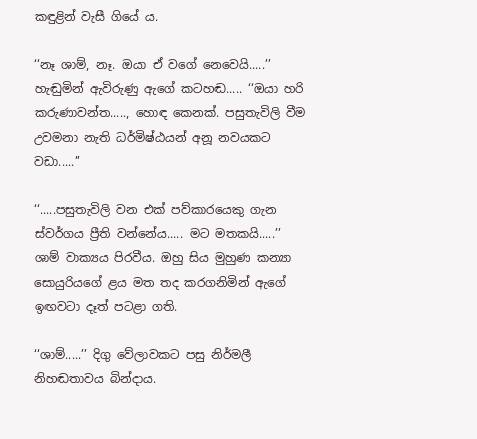කඳුළින් වැසී ගියේ ය.

‘‘නෑ ශාම්, නෑ. ඔයා ඒ වගේ නෙවෙයි.....’’ හැඬුමින් ඇවිරුණු ඇගේ කටහඬ..... ‘‘ඔයා හරි කරුණාවන්ත....., හොඳ කෙනක්. පසුතැවිලි වීම උවමනා නැති ධර්මිෂ්ඨයන් අනූ නවයකට වඩා.....’’

‘‘.....පසුතැවිලි වන එක් පව්කාරයෙකු ගැන ස්වර්ගය ප්‍රීති වන්නේය..... මට මතකයි.....’’ ශාම් වාක්‍යය පිරවීය. ඔහු සිය මුහුණ කන්‍යා සොයුරියගේ ළය මත තද කරගනිමින් ඇගේ ඉඟවටා දෑත් පටළා ගති.

‘‘ශාම්.....’’ දිගු වේලාවකට පසු නිර්මලී නිහඬතාවය බින්දාය.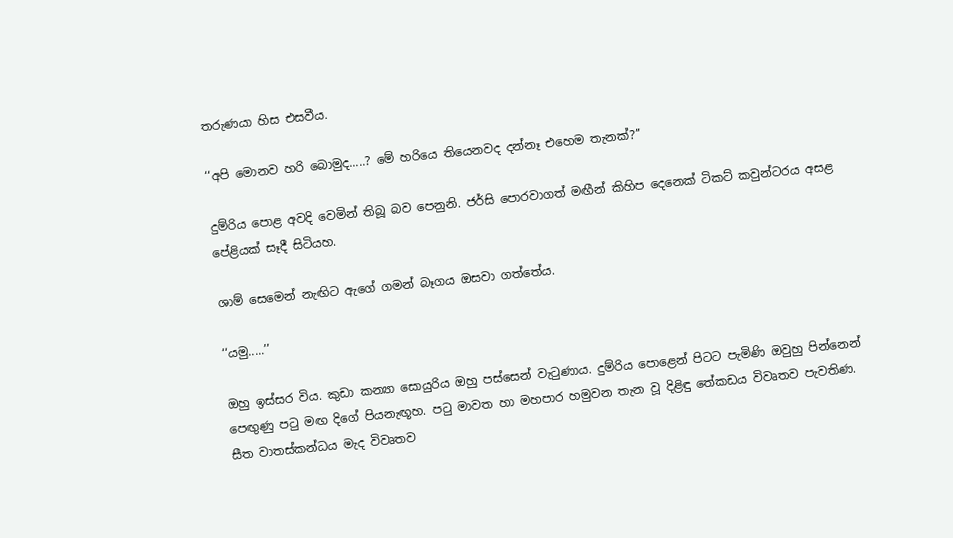තරුණයා හිස එසවීය.

‘‘අපි මොනව හරි බොමුද.....? මේ හරියෙ තියෙනවද දන්නෑ එහෙම තැනක්?’’

දුම්රිය පොළ අවදි වෙමින් තිබූ බව පෙනුනි. ජර්සි පොරවාගත් මඟීන් කිහිප දෙනෙක් ටිකට් කවුන්ටරය අසළ පේළියක් සෑදී සිටියහ.

ශාම් සෙමෙන් නැඟිට ඇගේ ගමන් බෑගය ඔසවා ගත්තේය.

‘‘යමු.....’’

ඔහු ඉස්සර විය. කුඩා කන්‍යා සොයුරිය ඔහු පස්සෙන් වැටුණාය. දුම්රිය පොළෙන් පිටට පැමිණි ඔවුහු පින්නෙන් පෙඟුණු පටු මඟ දිගේ පියනැඟූහ. පටු මාවත හා මහපාර හමුවන තැන වූ දිළිඳු තේකඩය විවෘතව පැවතිණ. සීත වාතස්කන්ධය මැද විවෘතව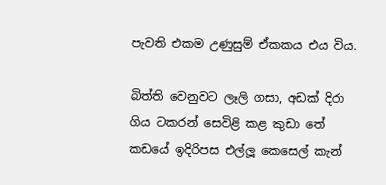පැවති එකම උණුසුම් ඒකකය එය විය.

බිත්ති වෙනුවට ලෑලි ගසා, අඩක් දිරා ගිය ටකරන් සෙවිළි කළ කුඩා තේ කඩයේ ඉදිරිපස එල්ලූ කෙසෙල් කැන්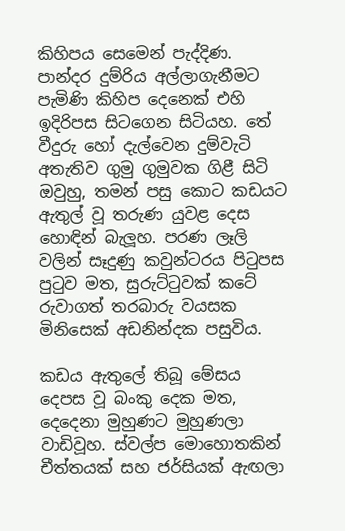කිහිපය සෙමෙන් පැද්දිණ. පාන්දර දුම්රිය අල්ලාගැනීමට පැමිණි කිහිප දෙනෙක් එහි ඉදිරිපස සිටගෙන සිටියහ. තේ වීදුරු හෝ දැල්වෙන දුම්වැටි අතැතිව ගුමු ගුමුවක ගිළී සිටි ඔවුහු, තමන් පසු කොට කඩයට ඇතුල් වූ තරුණ යුවළ දෙස හොඳින් බැලූහ. පරණ ලෑලි වලින් සෑදුණු කවුන්ටරය පිටුපස පුටුව මත, සුරුට්ටුවක් කටේ රුවාගත් තරබාරු වයසක මිනිසෙක් අඩනින්දක පසුවිය.

කඩය ඇතුලේ තිබූ මේසය දෙපස වූ බංකු දෙක මත, දෙදෙනා මුහුණට මුහුණලා වාඩිවූහ. ස්වල්ප මොහොතකින් චීත්තයක් සහ ජර්සියක් ඇඟලා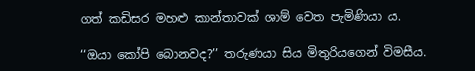ගත් කඩිසර මහළු කාන්තාවක් ශාම් වෙත පැමිණියා ය.

‘‘ඔයා කෝපි බොනවද?’’ තරුණයා සිය මිතුරියගෙන් විමසීය.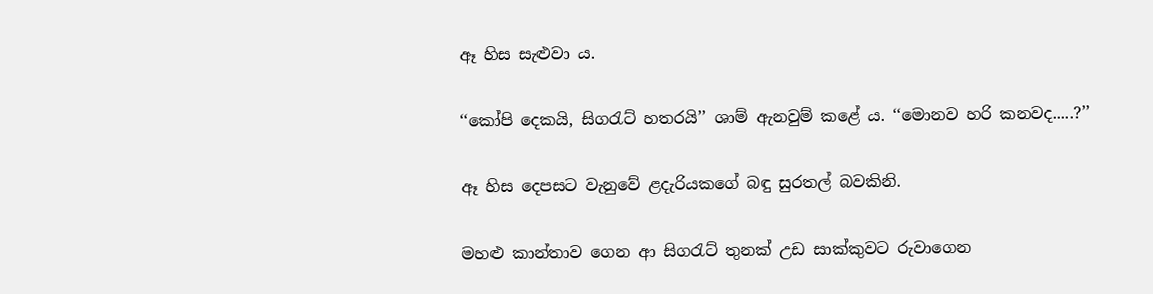ඈ හිස සැළුවා ය.

‘‘කෝපි දෙකයි, සිගරැට් හතරයි’’ ශාම් ඇනවුම් කළේ ය. ‘‘මොනව හරි කනවද.....?’’

ඈ හිස දෙපසට වැනුවේ ළදැරියකගේ බඳු සුරතල් බවකිනි.

මහළු කාන්තාව ගෙන ආ සිගරැට් තුනක් උඩ සාක්කුවට රුවාගෙන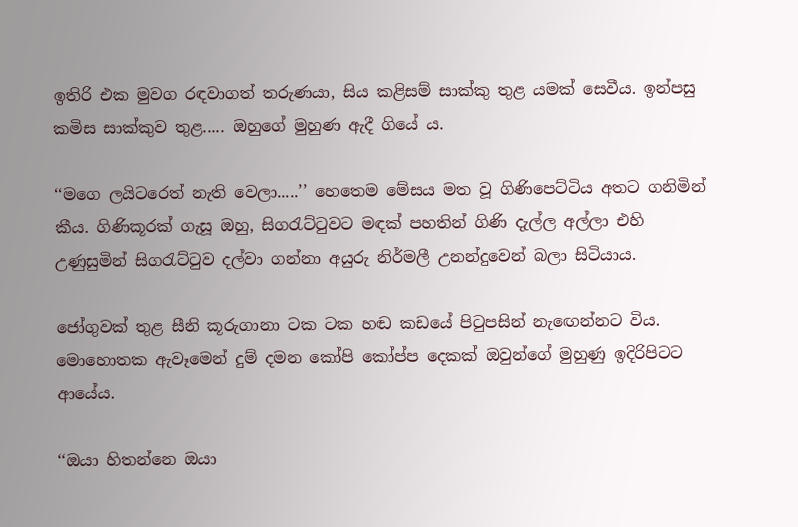ඉතිරි එක මුවග රඳවාගත් තරුණයා, සිය කළිසම් සාක්කු තුළ යමක් සෙවීය. ඉන්පසු කමිස සාක්කුව තුළ..... ඔහුගේ මුහුණ ඇදී ගියේ ය.

‘‘මගෙ ලයිටරෙත් නැති වෙලා.....’’ හෙතෙම මේසය මත වූ ගිණිපෙට්ටිය අතට ගනිමින් කීය. ගිණිකූරක් ගැසූ ඔහු, සිගරැට්ටුවට මඳක් පහතින් ගිණි දැල්ල අල්ලා එහි උණුසුමින් සිගරැට්ටුව දල්වා ගන්නා අයුරු නිර්මලී උනන්දුවෙන් බලා සිටියාය.

ජෝගුවක් තුළ සීනි කූරුගානා ටක ටක හඬ කඩයේ පිටුපසින් නැඟෙන්නට විය. මොහොතක ඇවෑමෙන් දුම් දමන කෝපි කෝප්ප දෙකක් ඔවුන්ගේ මුහුණු ඉදිරිපිටට ආයේය.

‘‘ඔයා හිතන්නෙ ඔයා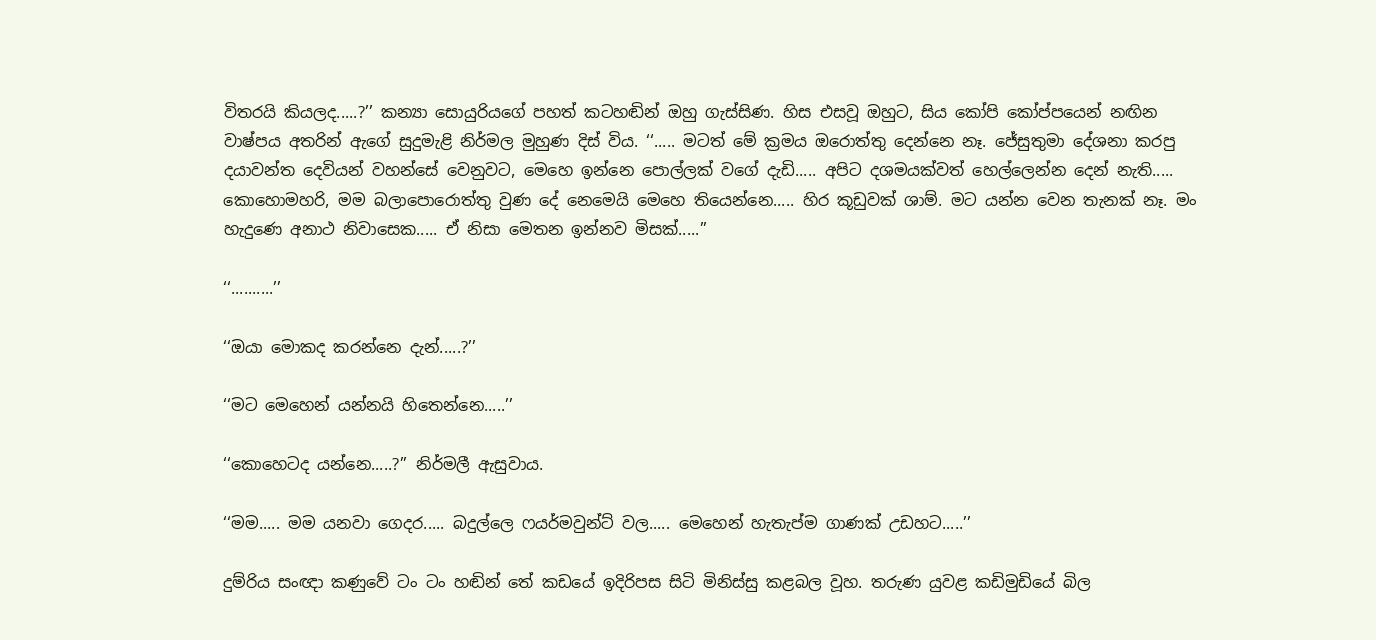විතරයි කියලද.....?’’ කන්‍යා සොයුරියගේ පහත් කටහඬින් ඔහු ගැස්සිණ. හිස එසවූ ඔහුට, සිය කෝපි කෝප්පයෙන් නඟින වාෂ්පය අතරින් ඇගේ සුදුමැළි නිර්මල මුහුණ දිස් විය. ‘‘..... මටත් මේ ක්‍රමය ඔරොත්තු දෙන්නෙ නෑ. ජේසුතුමා දේශනා කරපු දයාවන්ත දෙවියන් වහන්සේ වෙනුවට, මෙහෙ ඉන්නෙ පොල්ලක් වගේ දැඩි..... අපිට දශමයක්වත් හෙල්ලෙන්න දෙන් නැති..... කොහොමහරි, මම බලාපොරොත්තු වුණ දේ නෙමෙයි මෙහෙ තියෙන්නෙ..... හිර කූඩුවක් ශාම්. මට යන්න වෙන තැනක් නෑ. මං හැදුණෙ අනාථ නිවාසෙක..... ඒ නිසා මෙතන ඉන්නව මිසක්.....’’

‘‘..........’’

‘‘ඔයා මොකද කරන්නෙ දැන්.....?’’

‘‘මට මෙහෙන් යන්නයි හිතෙන්නෙ.....’’

‘‘කොහෙටද යන්නෙ.....?’’ නිර්මලී ඇසුවාය.

‘‘මම..... මම යනවා ගෙදර..... බදුල්ලෙ ෆයර්මවුන්ට් වල..... මෙහෙන් හැතැප්ම ගාණක් උඩහට.....’’

දුම්රිය සංඥා කණුවේ ටං ටං හඬින් තේ කඩයේ ඉදිරිපස සිටි මිනිස්සු කළබල වූහ. තරුණ යුවළ කඩිමුඩියේ බිල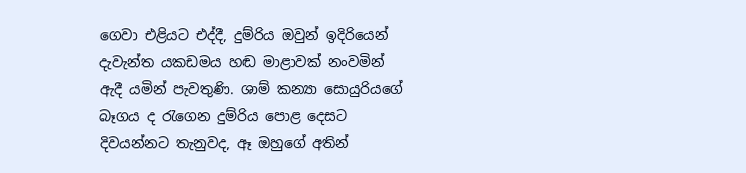ගෙවා එළියට එද්දී, දුම්රිය ඔවුන් ඉදිරියෙන් දැවැන්ත යකඩමය හඬ මාළාවක් නංවමින් ඇදී යමින් පැවතුණි. ශාම් කන්‍යා සොයුරියගේ බෑගය ද රැගෙන දුම්රිය පොළ දෙසට දිවයන්නට තැනුවද, ඈ ඔහුගේ අතින්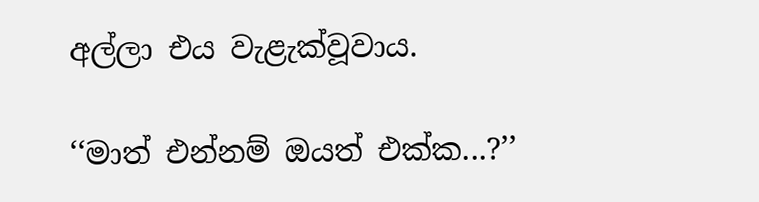අල්ලා එය වැළැක්වූවාය.

‘‘මාත් එන්නම් ඔයත් එක්ක...?’’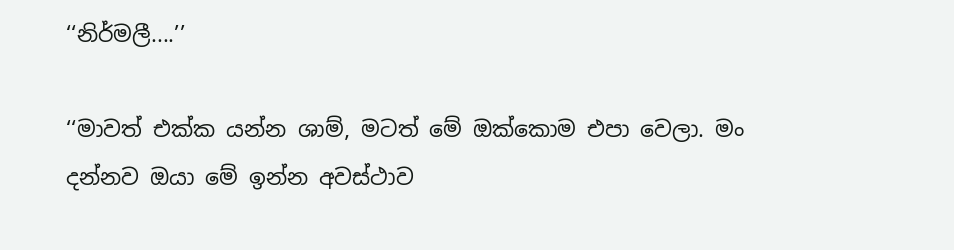‘‘නිර්මලී....’’

‘‘මාවත් එක්ක යන්න ශාම්, මටත් මේ ඔක්කොම එපා වෙලා. මං දන්නව ඔයා මේ ඉන්න අවස්ථාව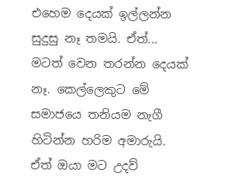එහෙම දෙයක් ඉල්ලන්න සුදුසු නෑ තමයි. ඒත්... මටත් වෙන තරන්න දෙයක් නෑ. කෙල්ලෙකුට මේ සමාජයෙ තනියම නැගී හිටින්න හරිම අමාරුයි. ඒත් ඔයා මට උදව්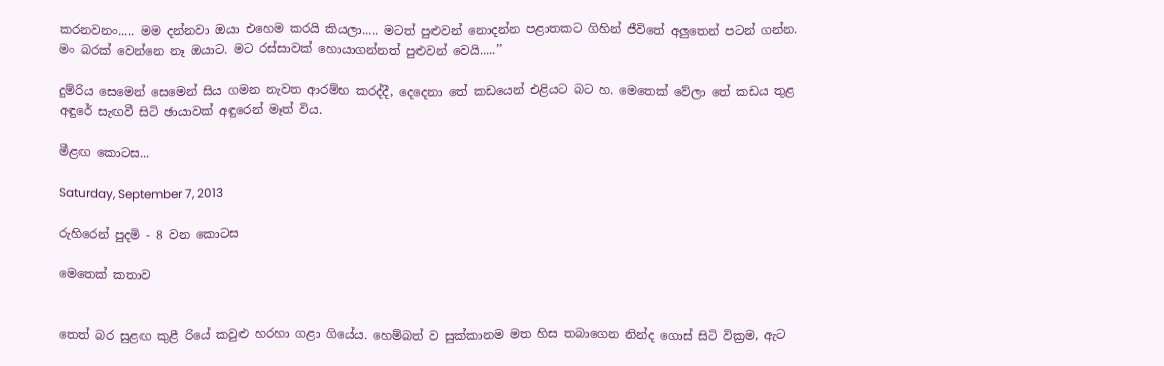කරනවනං..... මම දන්නවා ඔයා එහෙම කරයි කියලා..... මටත් පුළුවන් නොදන්න පළාතකට ගිහින් ජීවිතේ අලුතෙන් පටන් ගන්න. මං බරක් වෙන්නෙ නෑ ඔයාට. මට රස්සාවක් හොයාගන්නත් පුළුවන් වෙයි.....’’

දුම්රිය සෙමෙන් සෙමෙන් සිය ගමන නැවත ආරම්භ කරද්දී, දෙදෙනා තේ කඩයෙන් එළියට බට හ. මෙතෙක් වේලා තේ කඩය තුළ අඳුරේ සැඟවී සිටි ඡායාවක් අඳුරෙන් මෑත් විය.

මීළඟ කොටස...

Saturday, September 7, 2013

රුහිරෙන් පුදමි - 8 වන කොටස

මෙතෙක් කතාව


තෙත් බර සුළඟ කුළී රියේ කවුළු හරහා ගළා ගියේය. හෙම්බත් ව සුක්කානම මත හිස තබාගෙන නින්ද ගොස් සිටි වික්‍රම, ඇට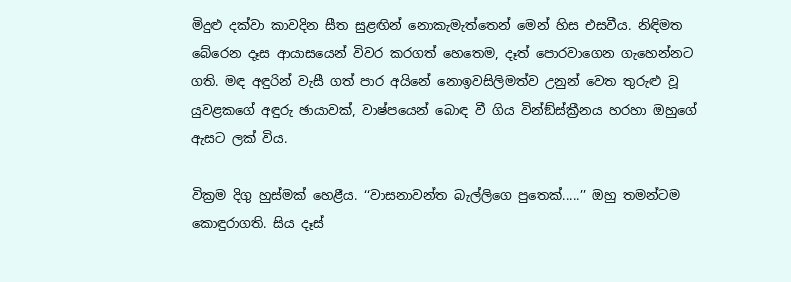මිදුළු දක්වා කාවදින සීත සුළඟින් නොකැමැත්තෙන් මෙන් හිස එසවීය. නිඳිමත බේරෙන දෑස ආයාසයෙන් විවර කරගත් හෙතෙම, දෑත් පොරවාගෙන ගැහෙන්නට ගති. මඳ අඳුරින් වැසී ගත් පාර අයිනේ නොඉවසිලිමත්ව උනුන් වෙත තුරුළු වූ යුවළකගේ අඳුරු ඡායාවක්, වාෂ්පයෙන් බොඳ වී ගිය වින්ඞ්ස්ක්‍රීනය හරහා ඔහුගේ ඇසට ලක් විය.

වික්‍රම දිගු හුස්මක් හෙළීය. ‘‘වාසනාවන්ත බැල්ලිගෙ පුතෙක්.....’’ ඔහු තමන්ටම කොඳුරාගති. සිය දෑස්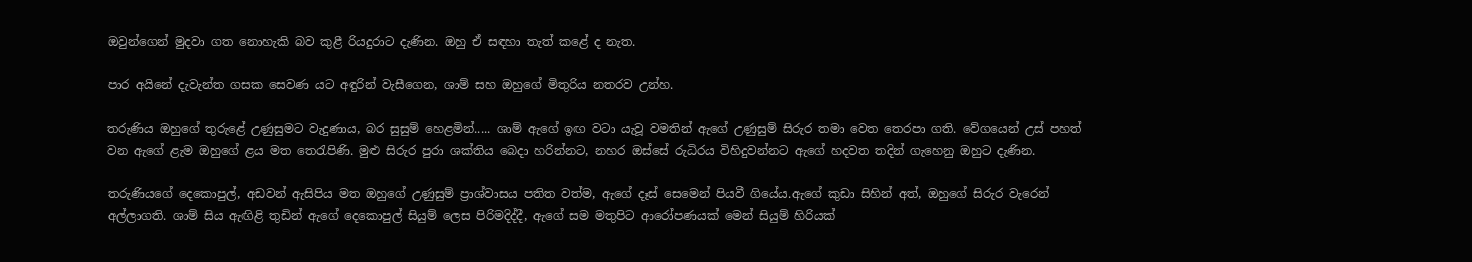ඔවුන්ගෙන් මුදවා ගත නොහැකි බව කුළී රියදුරාට දැණින. ඔහු ඒ සඳහා තැත් කළේ ද නැත.

පාර අයිනේ දැවැන්ත ගසක සෙවණ යට අඳුරින් වැසීගෙන, ශාම් සහ ඔහුගේ මිතුරිය නතරව උන්හ.

තරුණිය ඔහුගේ තුරුළේ උණුසුමට වැදුණාය, බර සුසුම් හෙළමින්..... ශාම් ඇගේ ඉඟ වටා යැවූ වමතින් ඇගේ උණුසුම් සිරුර තමා වෙත තෙරපා ගති. වේගයෙන් උස් පහත් වන ඇගේ ළැම ඔහුගේ ළය මත තෙරැපිණි. මුළු සිරුර පුරා ශක්තිය බෙදා හරින්නට, නහර ඔස්සේ රුධිරය විහිදුවන්නට ඇගේ හදවත තදින් ගැහෙනු ඔහුට දැණින.

තරුණියගේ දෙකොපුල්, අඩවන් ඇසිපිය මත ඔහුගේ උණුසුම් ප්‍රාශ්වාසය පතිත වත්ම, ඇගේ දෑස් සෙමෙන් පියවී ගියේය.ඇගේ කුඩා සිහින් අත්, ඔහුගේ සිරුර වැරෙන් අල්ලාගති. ශාම් සිය ඇඟිළි තුඩින් ඇගේ දෙකොපුල් සියුම් ලෙස පිරිමදිද්දී, ඇගේ සම මතුපිට ආරෝපණයක් මෙන් සියුම් හිරියක්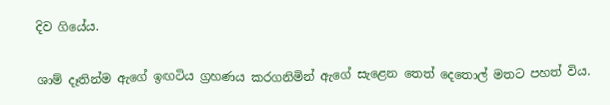දිව ගියේය.

ශාම් දෑතින්ම ඇගේ ඉඟටිය ග්‍රහණය කරගනිමින් ඇගේ සැළෙන තෙත් දෙතොල් මතට පහත් විය.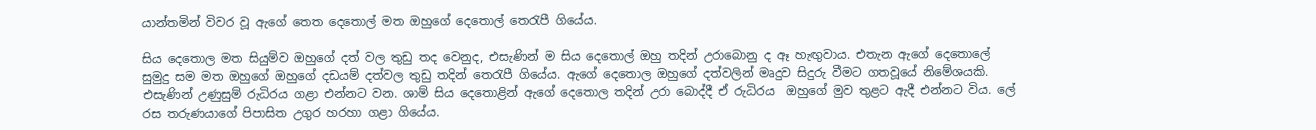යාන්තමින් විවර වූ ඇගේ තෙත දෙතොල් මත ඔහුගේ දෙතොල් තෙරැපී ගියේය.

සිය දෙතොල මත සියුම්ව ඔහුගේ දත් වල තුඩු තද වෙනුද, එසැණින් ම සිය දෙතොල් ඔහු තදින් උරාබොනු ද ඈ හැඟුවාය. එතැන ඇගේ දෙතොලේ සුමුදු සම මත ඔහුගේ ඔහුගේ දඩයම් දත්වල තුඩු තදින් තෙරැපී ගියේය. ඇගේ දෙතොල ඔහුගේ දත්වලින් මෘදුව සිදුරු වීමට ගතවූයේ නිමේශයකි. එසැණින් උණුසුම් රුධිරය ගළා එන්නට වන. ශාම් සිය දෙතොළින් ඇගේ දෙතොල තදින් උරා බොද්දී ඒ රුධිරය  ඔහුගේ මුව තුළට ඇදී එන්නට විය. ලේ රස තරුණයාගේ පිපාසිත උගුර හරහා ගළා ගියේය.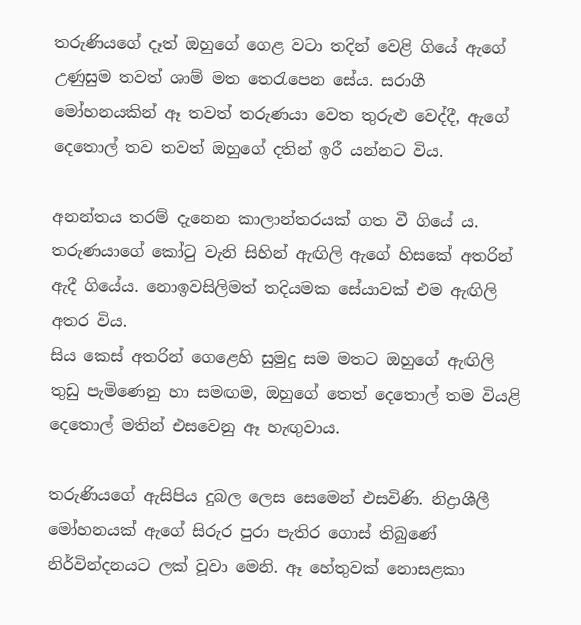තරුණියගේ දෑත් ඔහුගේ ගෙළ වටා තදින් වෙළි ගියේ ඇගේ උණුසුම තවත් ශාම් මත තෙරැපෙන සේය. සරාගී මෝහනයකින් ඈ තවත් තරුණයා වෙත තුරුළු වෙද්දී, ඇගේ දෙතොල් තව තවත් ඔහුගේ දතින් ඉරී යන්නට විය.

අනන්තය තරම් දැනෙන කාලාන්තරයක් ගත වී ගියේ ය. තරුණයාගේ කෝටු වැනි සිහින් ඇඟිලි ඇගේ හිසකේ අතරින් ඇදී ගියේය. නොඉවසිලිමත් තදියමක සේයාවක් එම ඇඟිලි අතර විය.
සිය කෙස් අතරින් ගෙළෙහි සුමුදු සම මතට ඔහුගේ ඇඟිලි තුඩු පැමිණෙනු හා සමඟම, ඔහුගේ තෙත් දෙතොල් තම වියළි දෙතොල් මතින් එසවෙනු ඈ හැඟුවාය.

තරුණියගේ ඇසිපිය දුබල ලෙස සෙමෙන් එසවිණි. නිද්‍රාශීලී මෝහනයක් ඇගේ සිරුර පුරා පැතිර ගොස් තිබුණේ නිර්වින්දනයට ලක් වූවා මෙනි. ඈ හේතුවක් නොසළකා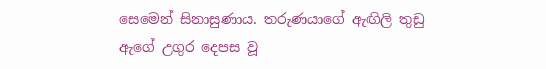සෙමෙන් සිනාසුණාය. තරුණයාගේ ඇඟිලි තුඩු ඇගේ උගුර දෙපස වූ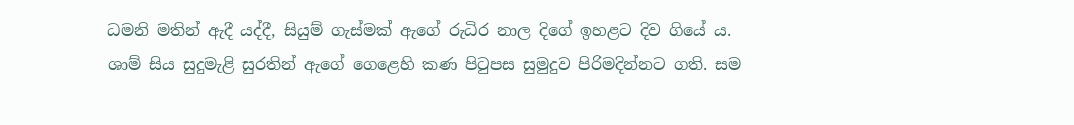ධමනි මතින් ඇදී යද්දී, සියුම් ගැස්මක් ඇගේ රුධිර නාල දිගේ ඉහළට දිව ගියේ ය.
ශාම් සිය සුදුමැළි සුරතින් ඇගේ ගෙළෙහි කණ පිටුපස සුමුදුව පිරිමදින්නට ගති. සම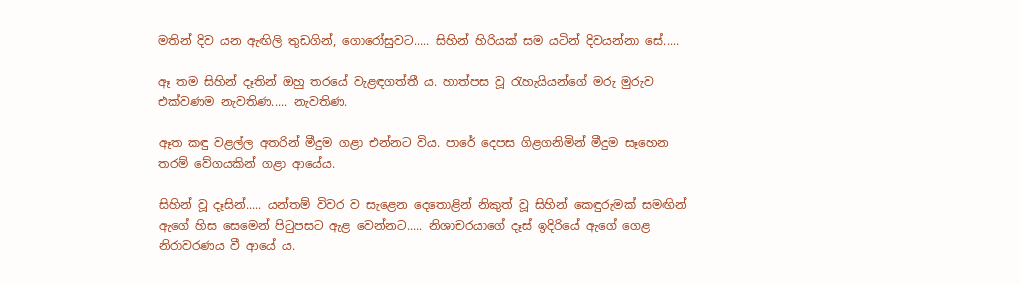මතින් දිව යන ඇඟිලි තුඩගින්, ගොරෝසුවට..... සිහින් හිරියක් සම යටින් දිවයන්නා සේ.....

ඈ තම සිහින් දෑතින් ඔහු තරයේ වැළඳගත්තී ය. හාත්පස වූ රැහැයියන්ගේ මරු මුරුව එක්වණම නැවතිණ..... නැවතිණ.

ඈත කඳු වළල්ල අතරින් මීදුම ගළා එන්නට විය. පාරේ දෙපස ගිළගනිමින් මීදුම සෑහෙන තරම් වේගයකින් ගළා ආයේය.

සිහින් වූ දෑසින්..... යන්තම් විවර ව සැළෙන දෙතොළින් නිකුත් වූ සිහින් කෙඳුරුමක් සමඟින් ඇගේ හිස සෙමෙන් පිටුපසට ඇළ වෙන්නට..... නිශාචරයාගේ දෑස් ඉදිරියේ ඇගේ ගෙළ නිරාවරණය වී ආයේ ය.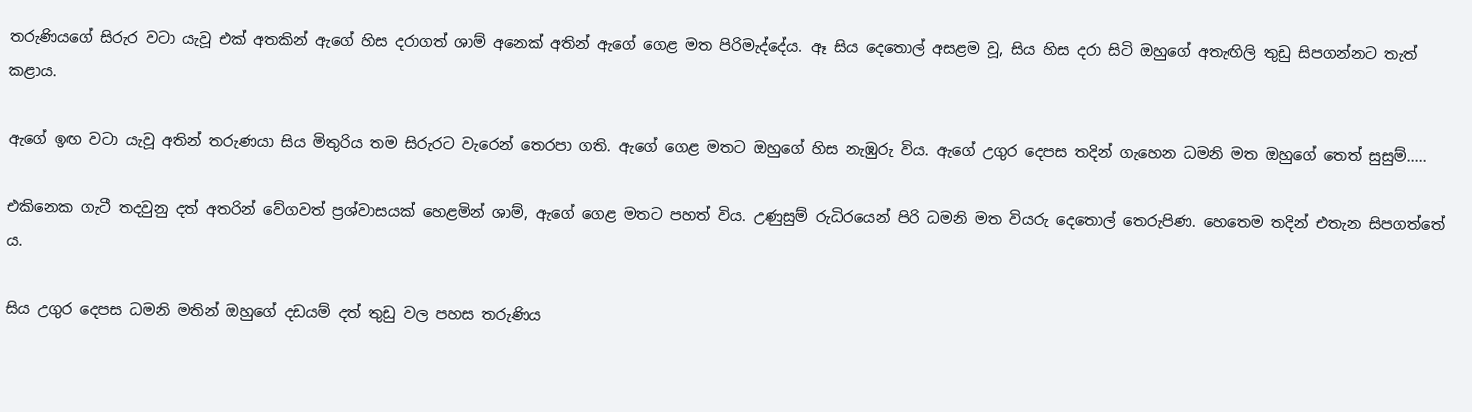තරුණියගේ සිරුර වටා යැවූ එක් අතකින් ඇගේ හිස දරාගත් ශාම් අනෙක් අතින් ඇගේ ගෙළ මත පිරිමැද්දේය. ඈ සිය දෙතොල් අසළම වූ, සිය හිස දරා සිටි ඔහුගේ අතැඟිලි තුඩු සිපගන්නට තැත් කළාය.

ඇගේ ඉඟ වටා යැවූ අතින් තරුණයා සිය මිතුරිය තම සිරුරට වැරෙන් තෙරපා ගති. ඇගේ ගෙළ මතට ඔහුගේ හිස නැඹුරු විය. ඇගේ උගුර දෙපස තදින් ගැහෙන ධමනි මත ඔහුගේ තෙත් සුසුම්.....

එකිනෙක ගැටී තදවුනු දත් අතරින් වේගවත් ප්‍රශ්වාසයක් හෙළමින් ශාම්, ඇගේ ගෙළ මතට පහත් විය. උණුසුම් රුධිරයෙන් පිරි ධමනි මත වියරු දෙතොල් තෙරුපිණ. හෙතෙම තදින් එතැන සිපගත්තේ ය.

සිය උගුර දෙපස ධමනි මතින් ඔහුගේ දඩයම් දත් තුඩු වල පහස තරුණිය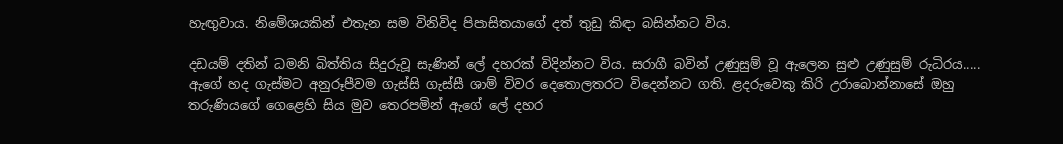හැඟුවාය. නිමේශයකින් එතැන සම විනිවිද පිපාසිතයාගේ දත් තුඩු කිඳා බසින්නට විය.

දඩයම් දතින් ධමනි බිත්තිය සිදුරුවූ සැණින් ලේ දහරක් විදින්නට විය. සරාගී බවින් උණුසුම් වූ ඇලෙන සුළු උණුසුම් රුධිරය..... ඇගේ හද ගැස්මට අනුරූපීවම ගැස්සි ගැස්සී ශාම් විවර දෙතොලතරට විදෙන්නට ගති. ළදරුවෙකු කිරි උරාබොන්නාසේ ඔහු තරුණියගේ ගෙළෙහි සිය මුව තෙරපමින් ඇගේ ලේ දහර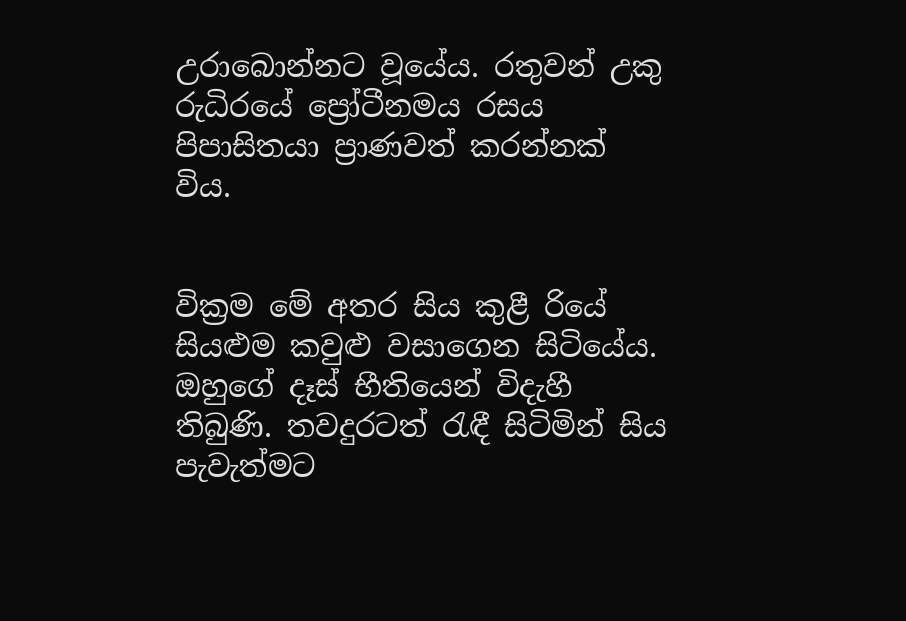උරාබොන්නට වූයේය. රතුවන් උකු රුධිරයේ ප්‍රෝටීනමය රසය පිපාසිතයා ප්‍රාණවත් කරන්නක් විය.


වික්‍රම මේ අතර සිය කුළී රියේ සියළුම කවුළු වසාගෙන සිටියේය. ඔහුගේ දෑස් භීතියෙන් විදැහී තිබුණි. තවදුරටත් රැඳී සිටිමින් සිය පැවැත්මට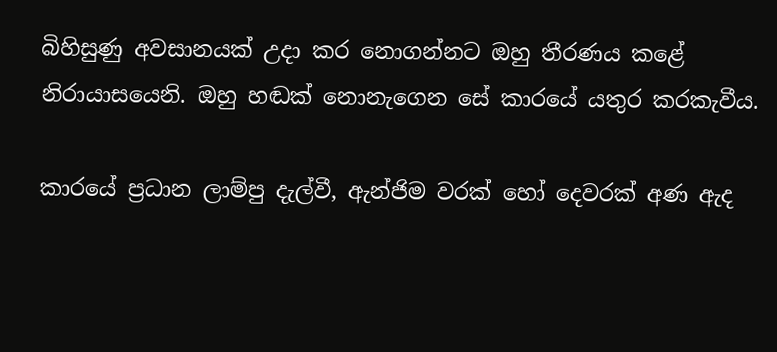බිහිසුණු අවසානයක් උදා කර නොගන්නට ඔහු තීරණය කළේ නිරායාසයෙනි. ඔහු හඬක් නොනැගෙන සේ කාරයේ යතුර කරකැවීය.

කාරයේ ප්‍රධාන ලාම්පු දැල්වී, ඇන්ජිම වරක් හෝ දෙවරක් අණ ඇද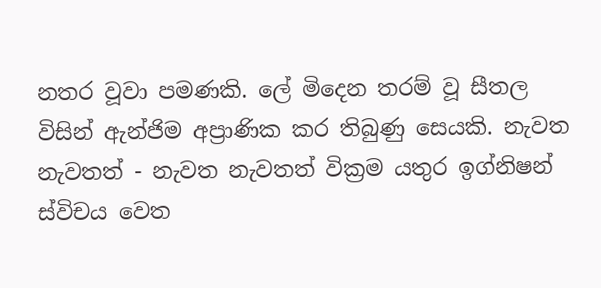නතර වූවා පමණකි. ලේ මිදෙන තරම් වූ සීතල විසින් ඇන්ජිම අප්‍රාණික කර තිබුණු සෙයකි. නැවත නැවතත් - නැවත නැවතත් වික්‍රම යතුර ඉග්නිෂන් ස්විචය වෙත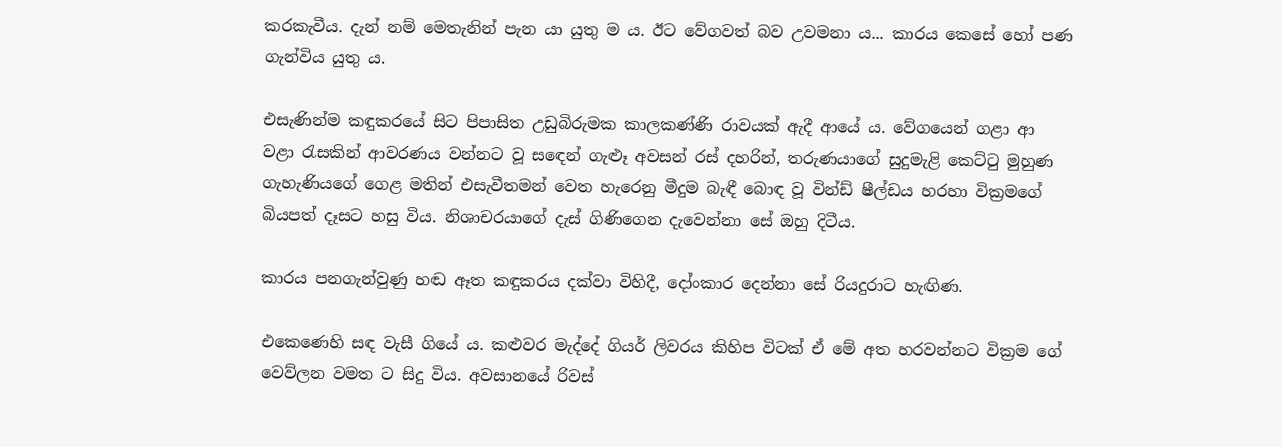කරකැවීය. දැන් නම් මෙතැනින් පැන යා යුතු ම ය. ඊට වේගවත් බව උවමනා ය... කාරය කෙසේ හෝ පණ ගැන්විය යුතු ය.

එසැණින්ම කඳුකරයේ සිට පිපාසිත උඩුබිරුමක කාලකණ්ණි රාවයක් ඇදී ආයේ ය. වේගයෙන් ගළා ආ වළා රැසකින් ආවරණය වන්නට වූ සඳෙන් ගැළූ අවසන් රස් දහරින්, තරුණයාගේ සුදුමැළි කෙට්ටු මුහුණ ගැහැණියගේ ගෙළ මතින් එසැවීතමන් වෙත හැරෙනු මීදුම බැඳී බොඳ වූ වින්ඩ් ෂීල්ඩය හරහා වික්‍රමගේ බියපත් දෑසට හසු විය. නිශාචරයාගේ දැස් ගිණිගෙන දැවෙන්නා සේ ඔහු දිටීය.

කාරය පනගැන්වුණු හඬ ඈත කඳුකරය දක්වා විහිදී, දෝංකාර දෙන්නා සේ රියදුරාට හැඟිණ.

එකෙණෙහි සඳ වැසී ගියේ ය. කළුවර මැද්දේ ගියර් ලිවරය කිහිප විටක් ඒ මේ අත හරවන්නට වික්‍රම ගේ වෙව්ලන වමත ට සිදු විය. අවසානයේ රිවස්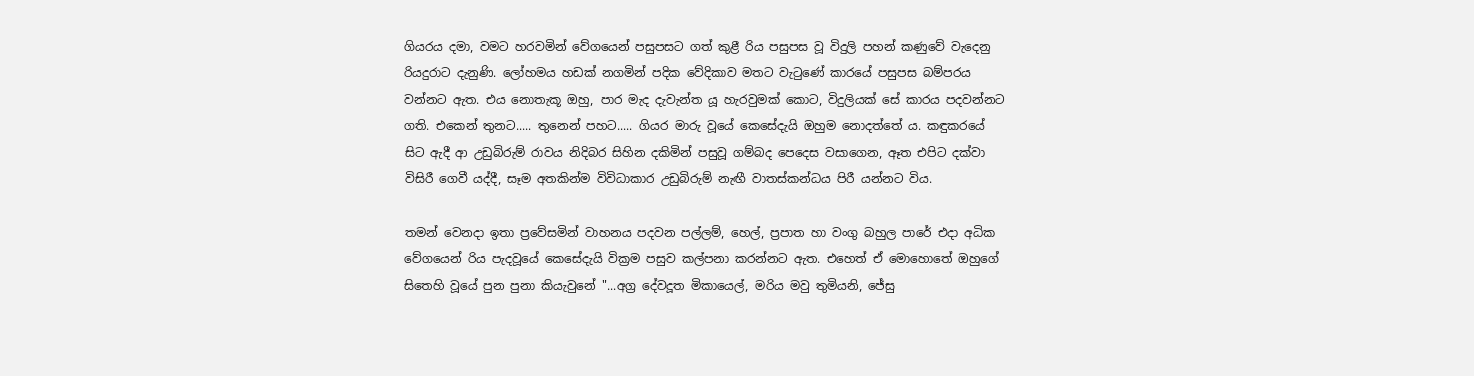ගියරය දමා, වමට හරවමින් වේගයෙන් පසුපසට ගත් කුළී රිය පසුපස වූ විදුලි පහන් කණුවේ වැදෙනු රියදුරාට දැනුණි. ලෝහමය හඩක් නගමින් පදික වේදිකාව මතට වැටුණේ කාරයේ පසුපස බම්පරය වන්නට ඇත. එය නොතැකූ ඔහු, පාර මැද දැවැන්ත යූ හැරවුමක් කොට, විදුලියක් සේ කාරය පදවන්නට ගති. එකෙන් තුනට..... තුනෙන් පහට..... ගියර මාරු වූයේ කෙසේදැයි ඔහුම නොදත්තේ ය. කඳුකරයේ සිට ඇදී ආ උඩුබිරුම් රාවය නිදිබර සිහින දකිමින් පසුවූ ගම්බද පෙදෙස වසාගෙන, ඈත එපිට දක්වා විසිරී ගෙවී යද්දී, සෑම අතකින්ම විවිධාකාර උඩුබිරුම් නැඟී වාතස්කන්ධය පිරී යන්නට විය.

තමන් වෙනදා ඉතා ප්‍රවේසමින් වාහනය පදවන පල්ලම්, හෙල්, ප්‍රපාත හා වංගු බහුල පාරේ එදා අධික වේගයෙන් රිය පැදවූයේ කෙසේදැයි වික්‍රම පසුව කල්පනා කරන්නට ඇත. එහෙත් ඒ මොහොතේ ඔහුගේ සිතෙහි වූයේ පුන පුනා කියැවුනේ "...අග්‍ර දේවදූත මිකායෙල්, මරිය මවු තුමියනි, ජේසු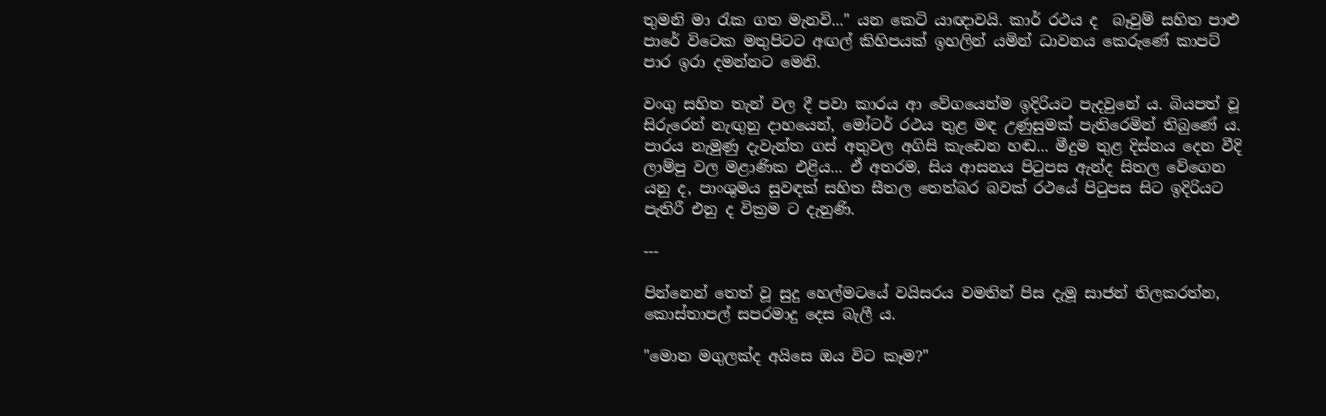තුමනි මා රැක ගත මැනවි..." යන කෙටි යාඥාවයි. කාර් රථය ද  බෑවුම් සහිත පාළු පාරේ විටෙක මතුපිටට අඟල් කිහිපයක් ඉහලින් යමින් ධාවනය කෙරුණේ කාපට් පාර ඉරා දමන්නට මෙනි.

වංගු සහිත තැන් වල දී පවා කාරය ආ වේගයෙන්ම ඉදිරියට පැදවුනේ ය. බියපත් වූ සිරුරෙන් නැඟුනු දාහයෙන්, මෝටර් රථය තුළ මඳ උණුසුමක් පැතිරෙමින් තිබුණේ ය. පාරය නැමුණු දැවැන්ත ගස් අතුවල අගිසි කැඩෙන හඬ... මීදුම තුළ දිස්නය දෙන වීදි ලාම්පු වල මළාණික එළිය... ඒ අතරම, සිය ආසනය පිටුපස ඇන්ද සිතල වේගෙන යනු ද, පාංශුමය සුවඳක් සහිත සීතල තෙත්බර බවක් රථයේ පිටුපස සිට ඉදිරියට පැතිරී එනු ද වික්‍රම ට දැනුණි.

---

පින්නෙන් තෙත් වූ සුදු හෙල්මටයේ වයිසරය වමතින් පිස දැමූ සාජන් තිලකරත්න, කොස්තාපල් සපරමාදු දෙස බැලී ය.

"මොන මගුලක්ද අයිසෙ ඔය විට කෑම?"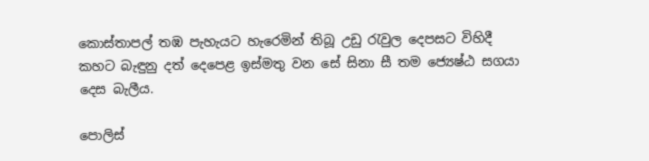කොස්තාපල් තඹ පැහැයට හැරෙමින් තිබූ උඩු රැවුල දෙපසට විහිදී කහට බැඳුනු දත් දෙපෙළ ඉස්මතු වන සේ සිනා සී තම ජ්‍යෙෂ්ඨ සගයා දෙස බැලීය.

පොලිස්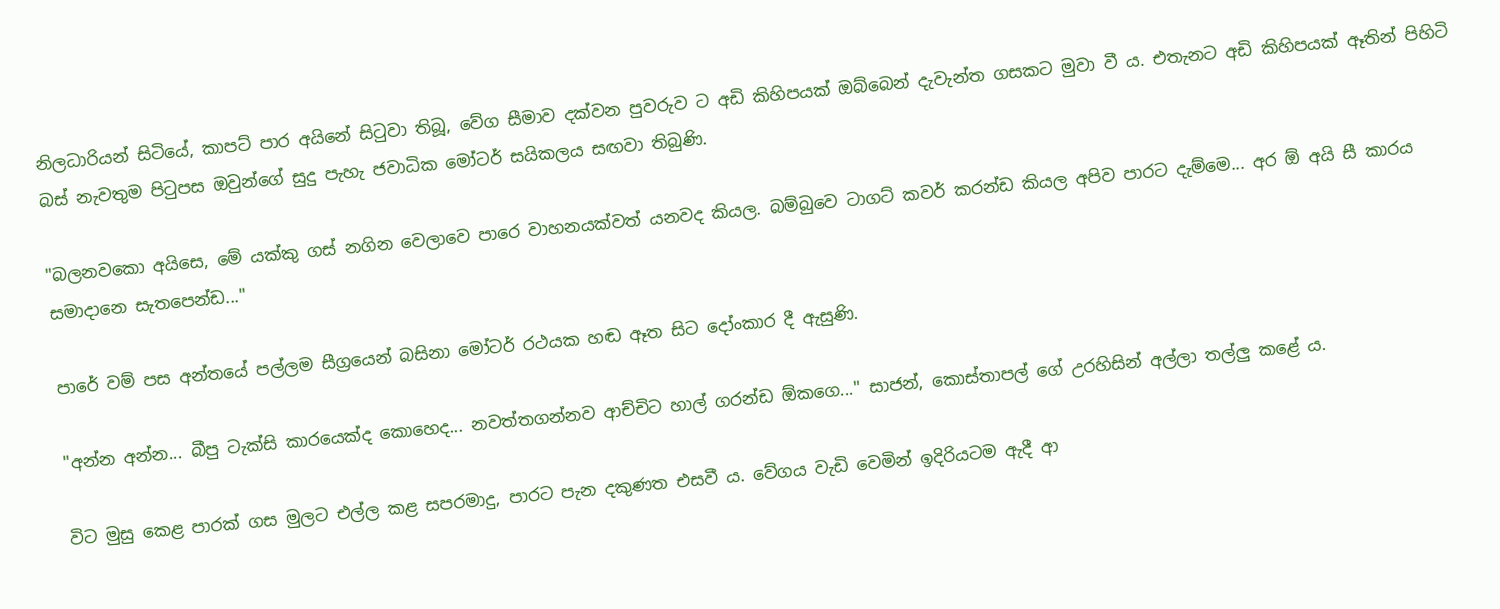නිලධාරියන් සිටියේ, කාපට් පාර අයිනේ සිටුවා තිබූ, වේග සීමාව දක්වන පුවරුව ට අඩි කිහිපයක් ඔබ්බෙන් දැවැන්ත ගසකට මුවා වී ය. එතැනට අඩි කිහිපයක් ඈතින් පිහිටි බස් නැවතුම පිටුපස ඔවුන්ගේ සුදු පැහැ ජවාධික මෝටර් සයිකලය සඟවා තිබුණි.

"බලනවකො අයිසෙ, මේ යක්කු ගස් නගින වෙලාවෙ පාරෙ වාහනයක්වත් යනවද කියල. බම්බුවෙ ටාගට් කවර් කරන්ඩ කියල අපිව පාරට දැම්මෙ... අර ඕ අයි සී කාරය සමාදානෙ සැතපෙන්ඩ..."

පාරේ වම් පස අන්තයේ පල්ලම සීග්‍රයෙන් බසිනා මෝටර් රථයක හඬ ඈත සිට දෝංකාර දී ඇසුණි.

"අන්න අන්න... බීපු ටැක්සි කාරයෙක්ද කොහෙද... නවත්තගන්නව ආච්චිට හාල් ගරන්ඩ ඕකගෙ..." සාජන්, කොස්තාපල් ගේ උරහිසින් අල්ලා තල්ලු කළේ ය.

විට මුසු කෙළ පාරක් ගස මුලට එල්ල කළ සපරමාදු, පාරට පැන දකුණත එසවී ය. වේගය වැඩි වෙමින් ඉදිරියටම ඇදී ආ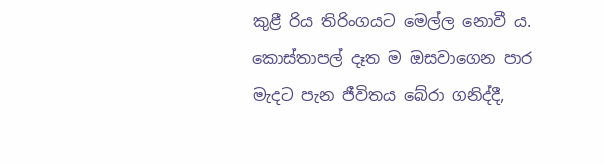කුළී රිය තිරිංගයට මෙල්ල නොවී ය. කොස්තාපල් දෑත ම ඔසවාගෙන පාර මැදට පැන ජීවිතය බේරා ගනිද්දී,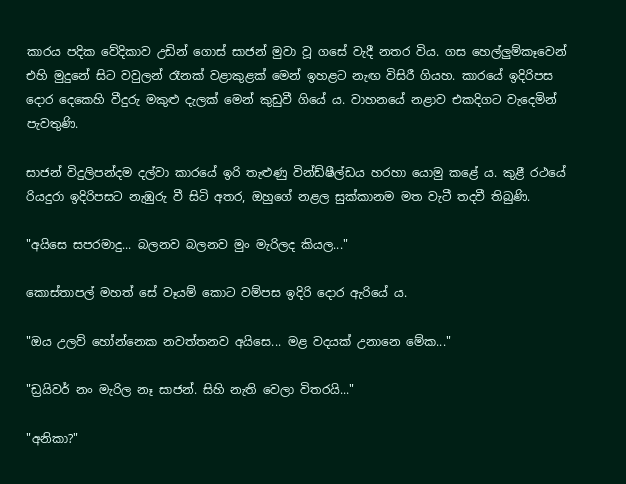කාරය පදික වේදිකාව උඩින් ගොස් සාජන් මුවා වූ ගසේ වැදී නතර විය. ගස හෙල්ලුම්කෑවෙන් එහි මුදුනේ සිට වවුලන් රෑනක් වළාකුළක් මෙන් ඉහළට නැඟ විසිරී ගියහ. කාරයේ ඉදිරිපස දොර දෙකෙහි වීදුරු මකුළු දැලක් මෙන් කුඩුවී ගියේ ය. වාහනයේ නළාව එකදිගට වැදෙමින් පැවතුණි.

සාජන් විදුලිපන්දම දල්වා කාරයේ ඉරි තැළුණු වින්ඩ්ෂීල්ඩය හරහා යොමු කළේ ය. කුළී රථයේ රියදුරා ඉදිරිපසට නැඹුරු වී සිටි අතර, ඔහුගේ නළල සුක්කානම මත වැටී තදවී තිබුණි.

"අයිසෙ සපරමාදු... බලනව බලනව මුං මැරිලද කියල..."

කොස්තාපල් මහත් සේ වෑයම් කොට වම්පස ඉදිරි දොර ඇරියේ ය.

"ඔය උලව් හෝන්නෙක නවත්තනව අයිසෙ... මළ වදයක් උනානෙ මේක..."

"ඩ්‍රයිවර් නං මැරිල නෑ සාජන්. සිහි නැති වෙලා විතරයි..."

"අනිකා?"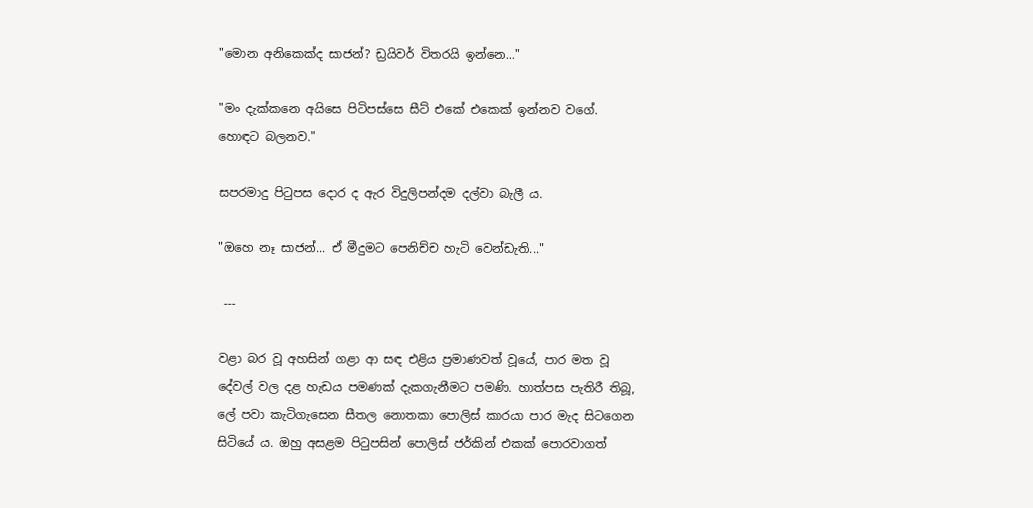"මොන අනිකෙක්ද සාජන්? ඩ්‍රයිවර් විතරයි ඉන්නෙ..."

"මං දැක්කනෙ අයිසෙ පිටිපස්සෙ සීට් එකේ එකෙක් ඉන්නව වගේ. හොඳට බලනව."

සපරමාදු පිටුපස දොර ද ඇර විදුලිපන්දම දල්වා බැලී ය.

"ඔහෙ නෑ සාජන්... ඒ මීදුමට පෙනිච්ච හැටි වෙන්ඩැති..."

 ---

වළා බර වූ අහසින් ගළා ආ සඳ එළිය ප්‍රමාණවත් වූයේ, පාර මත වූ දේවල් වල දළ හැඩය පමණක් දැකගැනීමට පමණි. හාත්පස පැතිරී තිබූ, ලේ පවා කැටිගැසෙන සීතල නොතකා පොලිස් කාරයා පාර මැද සිටගෙන සිටියේ ය. ඔහු අසළම පිටුපසින් පොලිස් ජර්කින් එකක් පොරවාගත්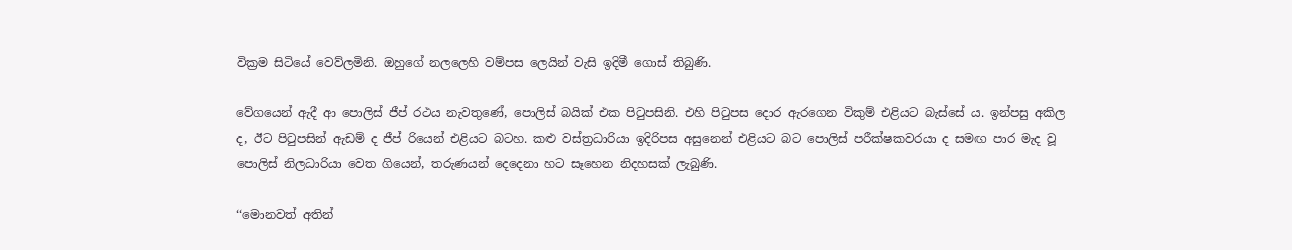වික්‍රම සිටියේ වෙව්ලමිනි. ඔහුගේ නලලෙහි වම්පස ලෙයින් වැසි ඉදිමී ගොස් තිබුණි.

වේගයෙන් ඇදී ආ පොලිස් ජීප් රථය නැවතුණේ, පොලිස් බයික් එක පිටුපසිනි. එහි පිටුපස දොර ඇරගෙන විකුම් එළියට බැස්සේ ය. ඉන්පසු අකිල ද, ඊට පිටුපසින් ඇඩම් ද ජීප් රියෙන් එළියට බටහ. කළු වස්ත්‍රධාරියා ඉදිරිපස අසුනෙන් එළියට බට පොලිස් පරීක්ෂකවරයා ද සමඟ පාර මැද වූ පොලිස් නිලධාරියා වෙත ගියෙන්, තරුණයන් දෙදෙනා හට සෑහෙන නිදහසක් ලැබුණි.

‘‘මොනවත් අතින්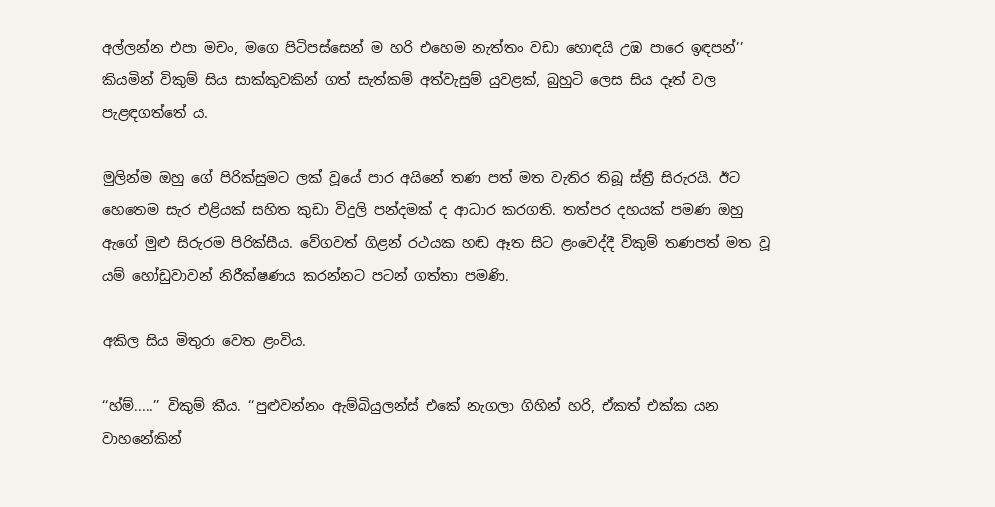අල්ලන්න එපා මචං, මගෙ පිටිපස්සෙන් ම හරි එහෙම නැත්තං වඩා හොඳයි උඹ පාරෙ ඉඳපන්’’ කියමින් විකුම් සිය සාක්කුවකින් ගත් සැත්කම් අත්වැසුම් යුවළක්, බුහුටි ලෙස සිය දෑත් වල පැළඳගත්තේ ය.

මුලින්ම ඔහු ගේ පිරික්සුමට ලක් වූයේ පාර අයිනේ තණ පත් මත වැතිර තිබූ ස්ත්‍රී සිරුරයි. ඊට හෙතෙම සැර එළියක් සහිත කුඩා විදුලි පන්දමක් ද ආධාර කරගති. තත්පර දහයක් පමණ ඔහු ඇගේ මුළු සිරුරම පිරික්සීය. වේගවත් ගිළන් රථයක හඬ ඈත සිට ළංවෙද්දී විකුම් තණපත් මත වූ යම් හෝඩුවාවන් නිරීක්ෂණය කරන්නට පටන් ගත්තා පමණි.

අකිල සිය මිතුරා වෙත ළංවිය.

‘‘හ්ම්.....’’ විකුම් කීය. ‘‘පුළුවන්නං ඇම්බියුලන්ස් එකේ නැගලා ගිහින් හරි, ඒකත් එක්ක යන වාහනේකින්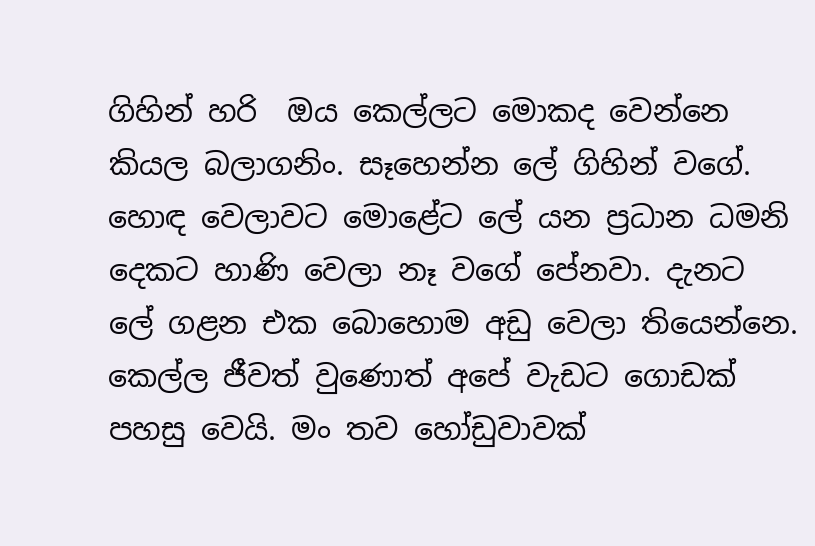ගිහින් හරි  ඔය කෙල්ලට මොකද වෙන්නෙ කියල බලාගනිං. සෑහෙන්න ලේ ගිහින් වගේ. හොඳ වෙලාවට මොළේට ලේ යන ප්‍රධාන ධමනි දෙකට හාණි වෙලා නෑ වගේ පේනවා. දැනට ලේ ගළන එක බොහොම අඩු වෙලා තියෙන්නෙ. කෙල්ල ජීවත් වුණොත් අපේ වැඩට ගොඩක් පහසු වෙයි. මං තව හෝඩුවාවක්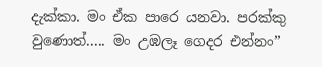දැක්කා. මං ඒක පාරෙ යනවා. පරක්කු වුණොත්..... මං උඹලෑ ගෙදර එන්නං’’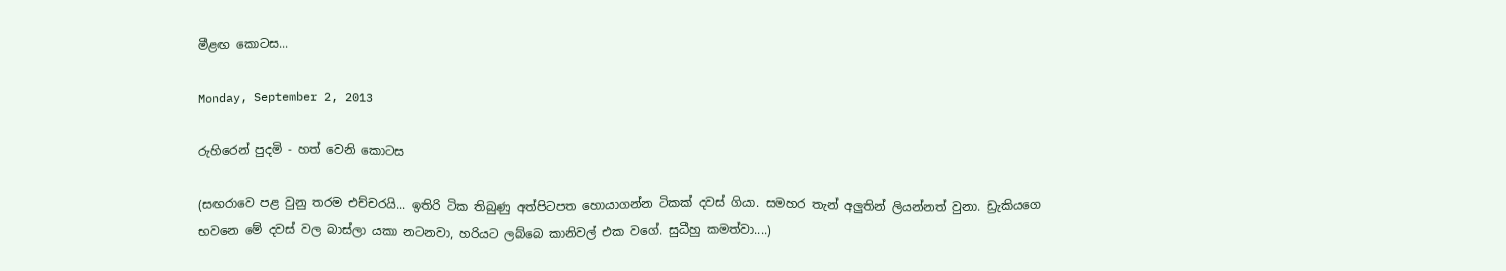මීළඟ කොටස...

Monday, September 2, 2013

රුහිරෙන් පුදමි - හත් වෙනි කොටස

(සඟරාවෙ පළ වුනු තරම එච්චරයි... ඉතිරි ටික තිබුණු අත්පිටපත හොයාගන්න ටිකක් දවස් ගියා. සමහර තැන් අලුතින් ලියන්නත් වුනා. ඩ්‍රැකියගෙ භවනෙ මේ දවස් වල බාස්ලා යකා නටනවා, හරියට ලබ්බෙ කානිවල් එක වගේ. සුධීහු කමත්වා....)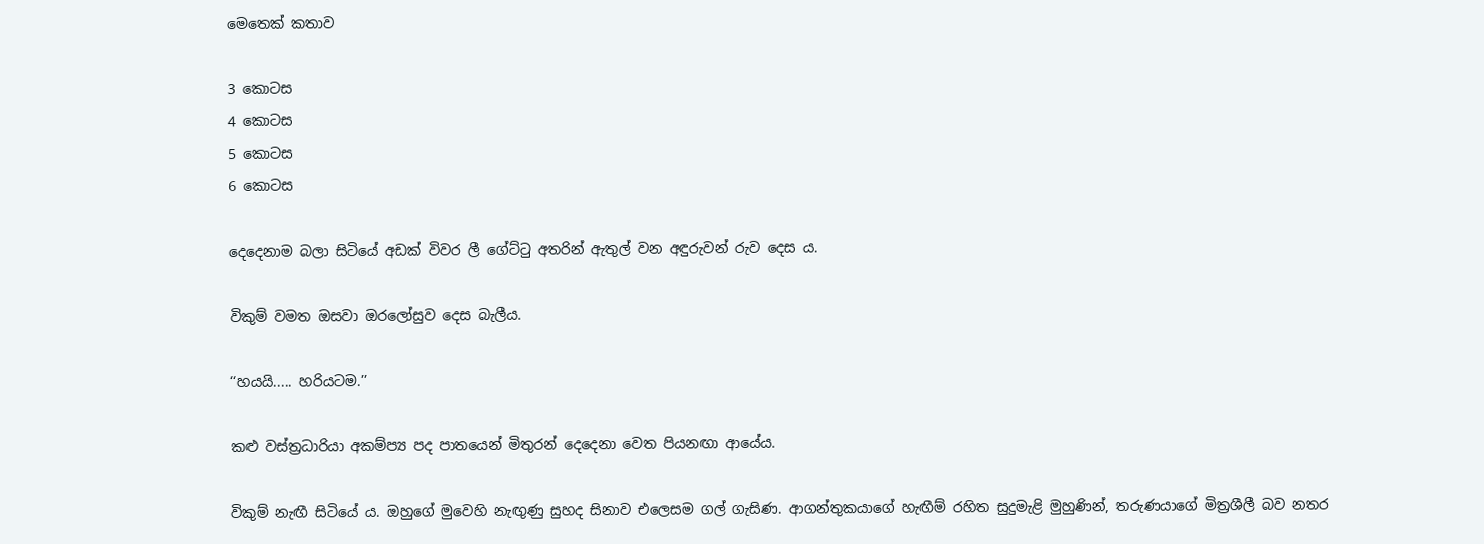මෙතෙක් කතාව

3 කොටස
4 කොටස
5 කොටස
6 කොටස

දෙදෙනාම බලා සිටියේ අඩක් විවර ලී ගේට්ටු අතරින් ඇතුල් වන අඳුරුවන් රුව දෙස ය.

විකුම් වමත ඔසවා ඔරලෝසුව දෙස බැලීය.

‘‘හයයි..... හරියටම.’’

කළු වස්ත්‍රධාරියා අකම්ප්‍ය පද පාතයෙන් මිතුරන් දෙදෙනා වෙත පියනඟා ආයේය.

විකුම් නැඟී සිටියේ ය. ඔහුගේ මුවෙහි නැඟුණු සුහද සිනාව එලෙසම ගල් ගැසිණ. ආගන්තුකයාගේ හැඟීම් රහිත සුදුමැළි මුහුණින්, තරුණයාගේ මිත්‍රශීලී බව නතර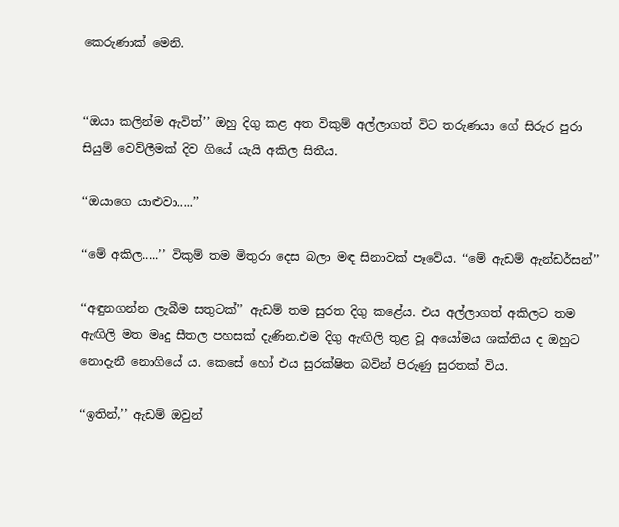කෙරුණාක් මෙනි.


‘‘ඔයා කලින්ම ඇවිත්’’ ඔහු දිගු කළ අත විකුම් අල්ලාගත් විට තරුණයා ගේ සිරුර පුරා සියුම් වෙව්ලීමක් දිව ගියේ යැයි අකිල සිතීය.

‘‘ඔයාගෙ යාළුවා.....’’

‘‘මේ අකිල.....’’ විකුම් තම මිතුරා දෙස බලා මඳ සිනාවක් පෑවේය. ‘‘මේ ඇඩම් ඇන්ඩර්සන්’’

‘‘අඳුනගන්න ලැබීම සතුටක්’’ ඇඩම් තම සුරත දිගු කළේය. එය අල්ලාගත් අකිලට තම ඇඟිලි මත මෘදු සීතල පහසක් දැණින.එම දිගු ඇඟිලි තුළ වූ අයෝමය ශක්තිය ද ඔහුට නොදැනී නොගියේ ය. කෙසේ හෝ එය සුරක්ෂිත බවින් පිරුණු සුරතක් විය.

‘‘ඉතින්,’’ ඇඩම් ඔවුන්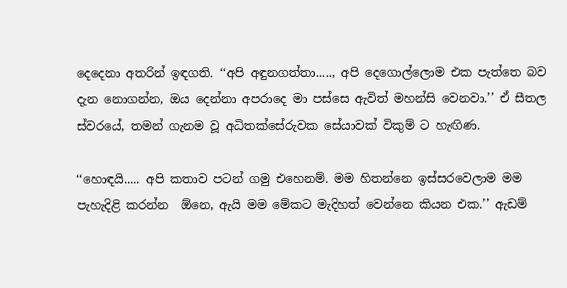දෙදෙනා අතරින් ඉඳගති. ‘‘අපි අඳුනගත්තා....., අපි දෙගොල්ලොම එක පැත්තෙ බව දැන නොගන්න, ඔය දෙන්නා අපරාදෙ මා පස්සෙ ඇවිත් මහන්සි වෙනවා.’’ ඒ සීතල ස්වරයේ, තමන් ගැනම වූ අධිතක්සේරුවක සේයාවක් විකුම් ට හැඟිණ.

‘‘හොඳයි..... අපි කතාව පටන් ගමු එහෙනම්. මම හිතන්නෙ ඉස්සරවෙලාම මම පැහැදිළි කරන්න  ඕනෙ, ඇයි මම මේකට මැදිහත් වෙන්නෙ කියන එක.’’ ඇඩම්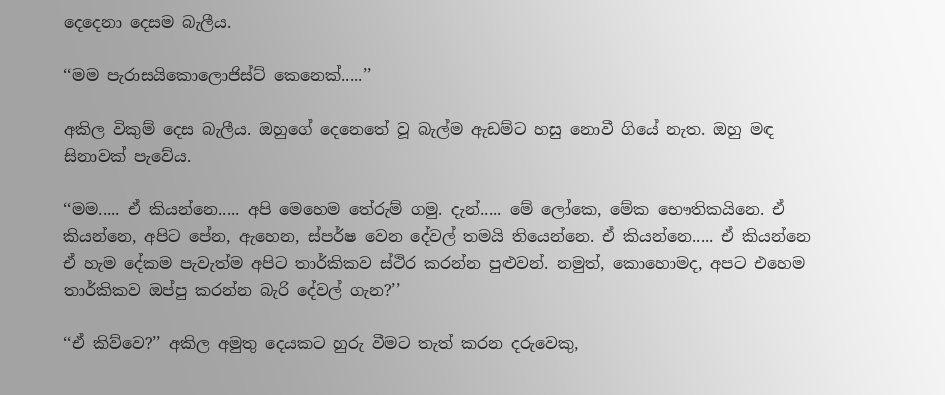දෙදෙනා දෙසම බැලීය.

‘‘මම පැරාසයිකොලොජිස්ට් කෙනෙක්.....’’

අකිල විකුම් දෙස බැලීය. ඔහුගේ දෙනෙතේ වූ බැල්ම ඇඩම්ට හසු නොවී ගියේ නැත. ඔහු මඳ සිනාවක් පැවේය.

‘‘මම..... ඒ කියන්නෙ..... අපි මෙහෙම තේරුම් ගමු. දැන්..... මේ ලෝකෙ, මේක භෞතිකයිනෙ. ඒ කියන්නෙ, අපිට පේන, ඇහෙන, ස්පර්ෂ වෙන දේවල් තමයි තියෙන්නෙ. ඒ කියන්නෙ..... ඒ කියන්නෙ ඒ හැම දේකම පැවැත්ම අපිට තාර්කිකව ස්ථිර කරන්න පුළුවන්. නමුත්, කොහොමද, අපට එහෙම තාර්කිකව ඔප්පු කරන්න බැරි දේවල් ගැන?’’

‘‘ඒ කිව්වෙ?’’ අකිල අමුතු දෙයකට හුරු වීමට තැත් කරන දරුවෙකු,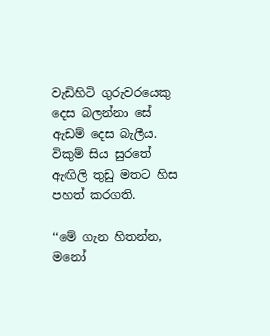වැඩිහිටි ගුරුවරයෙකු දෙස බලන්නා සේ ඇඩම් දෙස බැලීය. විකුම් සිය සුරතේ ඇඟිලි තුඩු මතට හිස පහත් කරගති.

‘‘මේ ගැන හිතන්න, මනෝ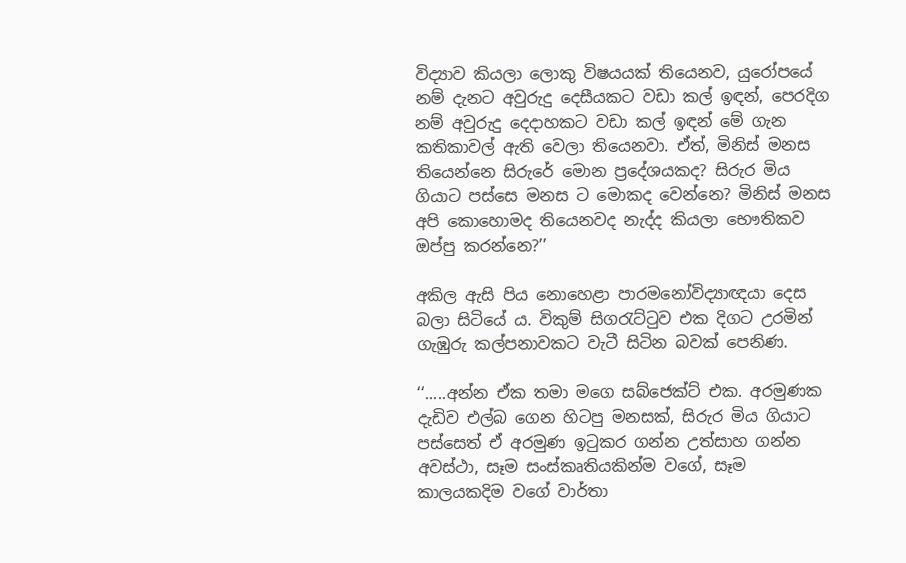විද්‍යාව කියලා ලොකු විෂයයක් තියෙනව, යුරෝපයේ නම් දැනට අවුරුදු දෙසීයකට වඩා කල් ඉඳන්, පෙරදිග නම් අවුරුදු දෙදාහකට වඩා කල් ඉඳන් මේ ගැන කතිකාවල් ඇති වෙලා තියෙනවා. ඒත්, මිනිස් මනස තියෙන්නෙ සිරුරේ මොන ප්‍රදේශයකද? සිරුර මිය ගියාට පස්සෙ මනස ට මොකද වෙන්නෙ? මිනිස් මනස අපි කොහොමද තියෙනවද නැද්ද කියලා භෞතිකව ඔප්පු කරන්නෙ?’’

අකිල ඇසි පිය නොහෙළා පාරමනෝවිද්‍යාඥයා දෙස බලා සිටියේ ය. විකුම් සිගරැට්ටුව එක දිගට උරමින් ගැඹුරු කල්පනාවකට වැටී සිටින බවක් පෙනිණ.

‘‘.....අන්න ඒක තමා මගෙ සබ්ජෙක්ට් එක. අරමුණක දැඩිව එල්බ ගෙන හිටපු මනසක්, සිරුර මිය ගියාට පස්සෙත් ඒ අරමුණ ඉටුකර ගන්න උත්සාහ ගන්න අවස්ථා, සෑම සංස්කෘතියකින්ම වගේ, සෑම කාලයකදිම වගේ වාර්තා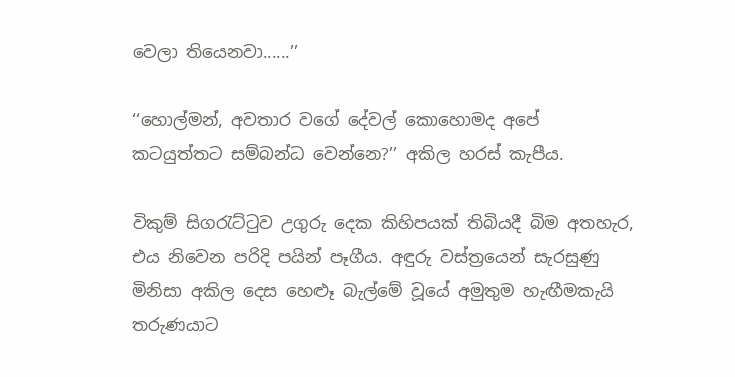වෙලා තියෙනවා......’’

‘‘හොල්මන්, අවතාර වගේ දේවල් කොහොමද අපේ කටයුත්තට සම්බන්ධ වෙන්නෙ?’’ අකිල හරස් කැපීය.

විකුම් සිගරැට්ටුව උගුරු දෙක කිහිපයක් තිබියදී බිම අතහැර, එය නිවෙන පරිදි පයින් පෑගීය. අඳුරු වස්ත්‍රයෙන් සැරසුණු මිනිසා අකිල දෙස හෙළූ බැල්මේ වූයේ අමුතුම හැඟීමකැයි තරුණයාට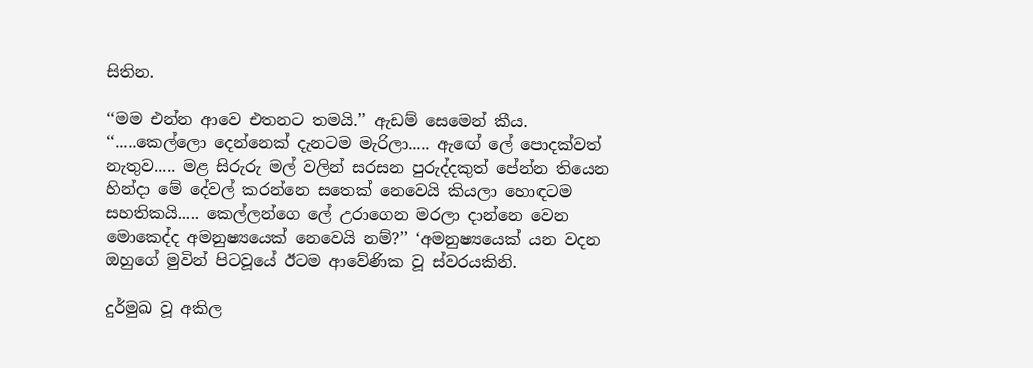සිතින.

‘‘මම එන්න ආවෙ එතනට තමයි.’’ ඇඩම් සෙමෙන් කීය. ‘‘.....කෙල්ලො දෙන්නෙක් දැනටම මැරිලා..... ඇඟේ ලේ පොදක්වත් නැතුව..... මළ සිරුරු මල් වලින් සරසන පුරුද්දකුත් පේන්න තියෙන හින්දා මේ දේවල් කරන්නෙ සතෙක් නෙවෙයි කියලා හොඳටම සහතිකයි..... කෙල්ලන්ගෙ ලේ උරාගෙන මරලා දාන්නෙ වෙන මොකෙද්ද අමනුෂ්‍යයෙක් නෙවෙයි නම්?’’ ‘අමනුෂ්‍යයෙක් යන වදන ඔහුගේ මුවින් පිටවූයේ ඊටම ආවේණික වූ ස්වරයකිනි.

දුර්මුඛ වූ අකිල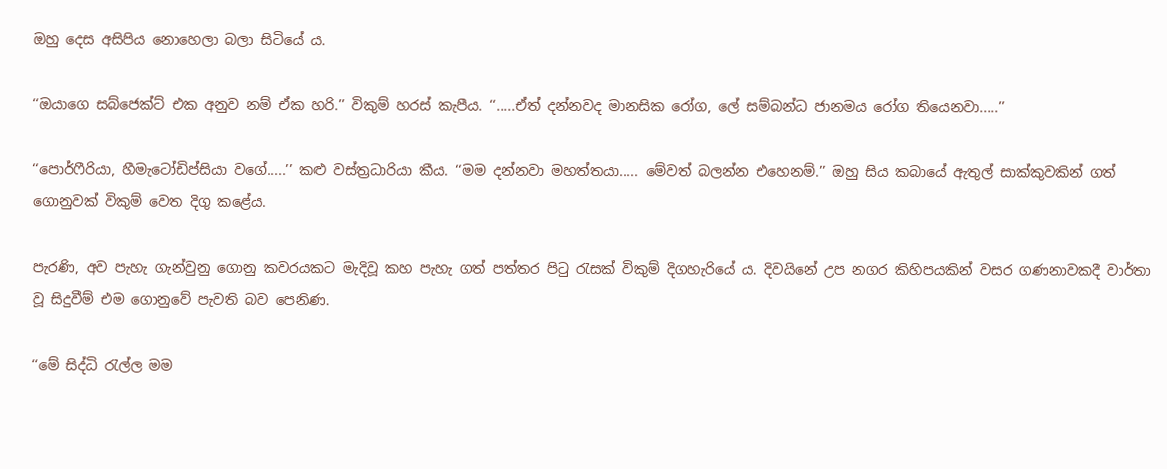ඔහු දෙස අසිපිය නොහෙලා බලා සිටියේ ය.

‘‘ඔයාගෙ සබ්ජෙක්ට් එක අනුව නම් ඒක හරි.’’ විකුම් හරස් කැපීය. ‘‘.....ඒත් දන්නවද මානසික රෝග, ලේ සම්බන්ධ ජානමය රෝග තියෙනවා.....’’

‘‘පොර්ෆීරියා, හීමැටෝඩිප්සියා වගේ.....’’ කළු වස්ත්‍රධාරියා කීය. ‘‘මම දන්නවා මහත්තයා..... මේවත් බලන්න එහෙනම්.’’ ඔහු සිය කබායේ ඇතුල් සාක්කුවකින් ගත් ගොනුවක් විකුම් වෙත දිගු කළේය.

පැරණි, අව පැහැ ගැන්වුනු ගොනු කවරයකට මැදිවූ කහ පැහැ ගත් පත්තර පිටු රැසක් විකුම් දිගහැරියේ ය. දිවයිනේ උප නගර කිහිපයකින් වසර ගණනාවකදී වාර්තා වූ සිදුවීම් එම ගොනුවේ පැවති බව පෙනිණ.

‘‘මේ සිද්ධි රැල්ල මම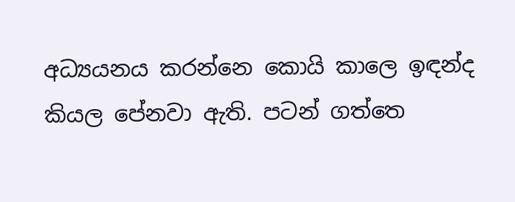අධ්‍යයනය කරන්නෙ කොයි කාලෙ ඉඳන්ද කියල පේනවා ඇති. පටන් ගත්තෙ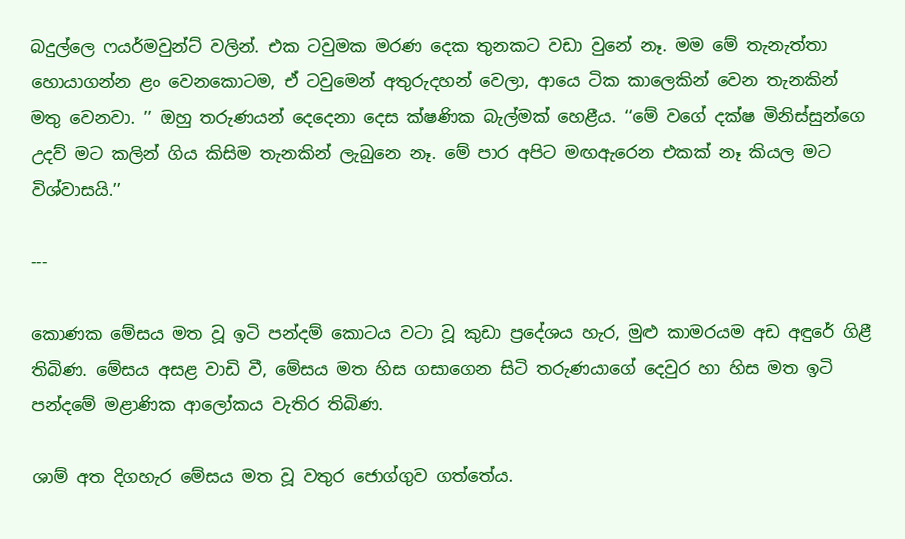බදුල්ලෙ ෆයර්මවුන්ට් වලින්. එක ටවුමක මරණ දෙක තුනකට වඩා වුනේ නෑ. මම මේ තැනැත්තා හොයාගන්න ළං වෙනකොටම, ඒ ටවුමෙන් අතුරුදහන් වෙලා, ආයෙ ටික කාලෙකින් වෙන තැනකින් මතු වෙනවා. ’’ ඔහු තරුණයන් දෙදෙනා දෙස ක්ෂණික බැල්මක් හෙළීය. ‘‘මේ වගේ දක්ෂ මිනිස්සුන්ගෙ උදව් මට කලින් ගිය කිසිම තැනකින් ලැබුනෙ නෑ. මේ පාර අපිට මඟඇරෙන එකක් නෑ කියල මට විශ්වාසයි.’’

---

කොණක මේසය මත වූ ඉටි පන්දම් කොටය වටා වූ කුඩා ප්‍රදේශය හැර, මුළු කාමරයම අඩ අඳුරේ ගිළී තිබිණ. මේසය අසළ වාඩි වී, මේසය මත හිස ගසාගෙන සිටි තරුණයාගේ දෙවුර හා හිස මත ඉටි පන්දමේ මළාණික ආලෝකය වැතිර තිබිණ.

ශාම් අත දිගහැර මේසය මත වූ වතුර ජොග්ගුව ගත්තේය.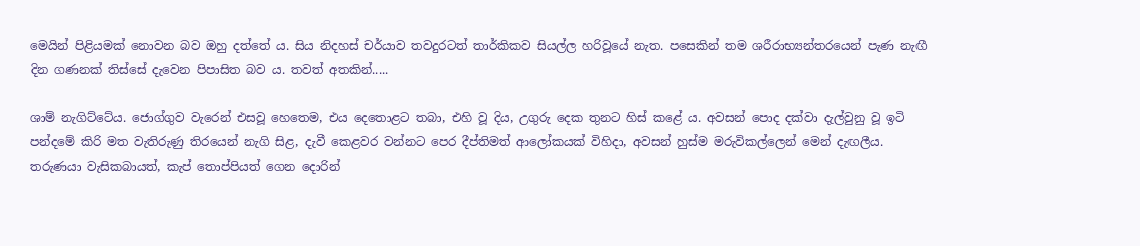මෙයින් පිළියමක් නොවන බව ඔහු දත්තේ ය. සිය නිදහස් චර්යාව තවදුරටත් තාර්කිකව සියල්ල හරිවූයේ නැත. පසෙකින් තම ශරීරාභ්‍යන්තරයෙන් පැණ නැඟී දින ගණනක් තිස්සේ දැවෙන පිපාසිත බව ය. තවත් අතකින්.....

ශාම් නැගිට්ටේය. ජොග්ගුව වැරෙන් එසවූ හෙතෙම, එය දෙතොළට තබා, එහි වූ දිය, උගුරු දෙක තුනට හිස් කළේ ය. අවසන් පොද දක්වා දැල්වුනු වූ ඉටි පන්දමේ කිරි මත වැතිරුණු තිරයෙන් නැගි සිළ, දැවී කෙළවර වන්නට පෙර දීප්තිමත් ආලෝකයක් විහිදා, අවසන් හුස්ම මරුවිකල්ලෙන් මෙන් දැඟලීය. තරුණයා වැසිකබායත්, කැප් තොප්පියත් ගෙන දොරින්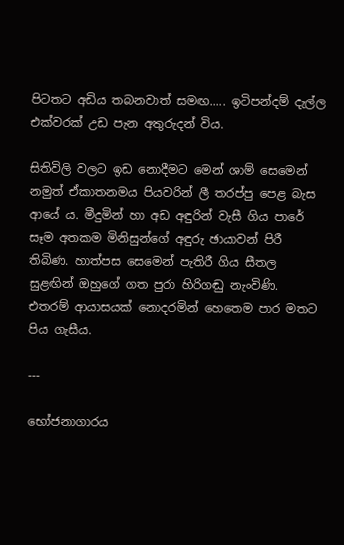පිටතට අඩිය තබනවාත් සමඟ..... ඉටිපන්දම් දැල්ල එක්වරක් උඩ පැන අතුරුදන් විය.

සිතිවිලි වලට ඉඩ නොදීමට මෙන් ශාම් සෙමෙන් නමුත් ඒකාතනමය පියවරින් ලී තරප්පු පෙළ බැස ආයේ ය. මීදුමින් හා අඩ අඳුරින් වැසී ගිය පාරේ සෑම අතකම මිනිසුන්ගේ අඳුරු ඡායාවන් පිරී තිබිණ. හාත්පස සෙමෙන් පැතිරී ගිය සීතල සුළඟින් ඔහුගේ ගත පුරා හිරිගඬු නැංවිණි. එතරම් ආයාසයක් නොදරමින් හෙතෙම පාර මතට පිය ගැසීය.

---

භෝජනාගාරය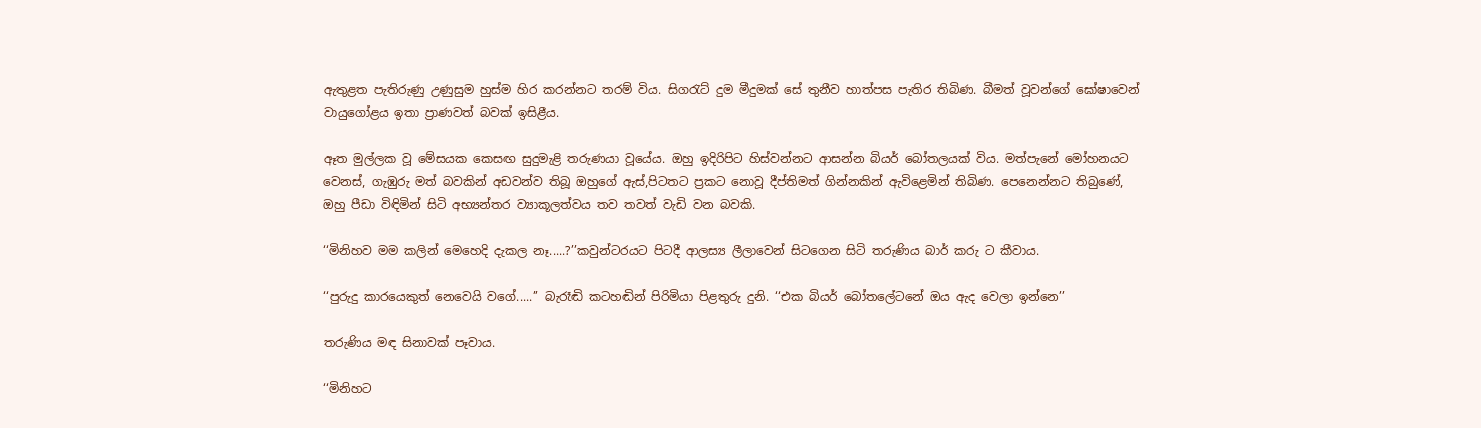ඇතුළත පැතිරුණු උණුසුම හුස්ම හිර කරන්නට තරම් විය. සිගරැට් දුම මීදුමක් සේ තුනීව හාත්පස පැතිර තිබිණ. බීමත් වූවන්ගේ ඝෝෂාවෙන් වායුගෝළය ඉතා ප්‍රාණවත් බවක් ඉසිළීය.

ඈත මුල්ලක වූ මේසයක කෙසඟ සුදුමැළි තරුණයා වූයේය. ඔහු ඉදිරිපිට හිස්වන්නට ආසන්න බියර් බෝතලයක් විය. මත්පැනේ මෝහනයට වෙනස්, ගැඹුරු මත් බවකින් අඩවන්ව තිබූ ඔහුගේ ඇස්,පිටතට ප්‍රකට නොවූ දීප්තිමත් ගින්නකින් ඇවිළෙමින් තිබිණ. පෙනෙන්නට තිබුණේ, ඔහු පීඩා විඳිමින් සිටි අභ්‍යන්තර ව්‍යාකූලත්වය තව තවත් වැඩි වන බවකි.

‘‘මිනිහව මම කලින් මෙහෙදි දැකල නෑ.....?’’කවුන්ටරයට පිටදී ආලස්‍ය ලීලාවෙන් සිටගෙන සිටි තරුණිය බාර් කරු ට කීවාය.

‘‘පුරුදු කාරයෙකුත් නෙවෙයි වගේ.....’’ බැරෑඬි කටහඬින් පිරිමියා පිළතුරු දුනි. ‘‘එක බියර් බෝතලේටනේ ඔය ඇද වෙලා ඉන්නෙ’’

තරුණිය මඳ සිනාවක් පෑවාය.

‘‘මිනිහට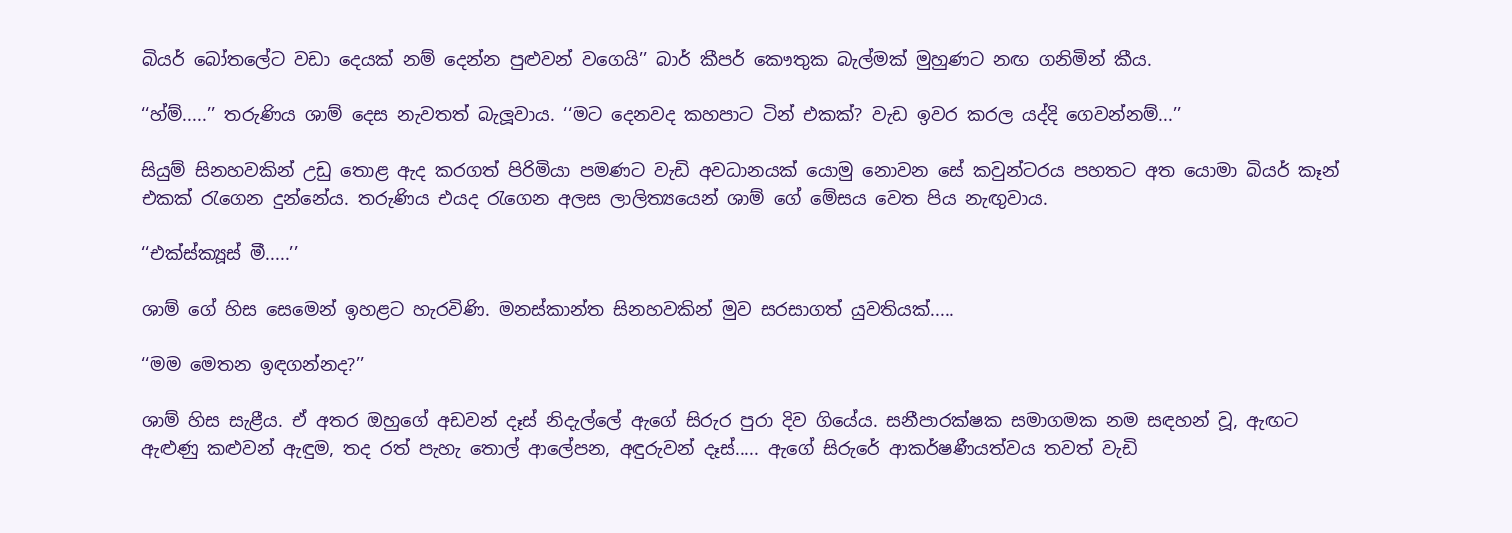බියර් බෝතලේට වඩා දෙයක් නම් දෙන්න පුළුවන් වගෙයි’’ බාර් කීපර් කෞතුක බැල්මක් මුහුණට නඟ ගනිමින් කීය.

‘‘හ්ම්.....’’ තරුණිය ශාම් දෙස නැවතත් බැලූවාය. ‘‘මට දෙනවද කහපාට ටින් එකක්? වැඩ ඉවර කරල යද්දි ගෙවන්නම්...’’

සියුම් සිනහවකින් උඩු තොළ ඇද කරගත් පිරිමියා පමණට වැඩි අවධානයක් යොමු නොවන සේ කවුන්ටරය පහතට අත යොමා බියර් කෑන් එකක් රැගෙන දුන්නේය. තරුණිය එයද රැගෙන අලස ලාලිත්‍යයෙන් ශාම් ගේ මේසය වෙත පිය නැඟුවාය.

‘‘එක්ස්ක්‍යූස් මී.....’’

ශාම් ගේ හිස සෙමෙන් ඉහළට හැරවිණි. මනස්කාන්ත සිනහවකින් මුව සරසාගත් යුවතියක්.....

‘‘මම මෙතන ඉඳගන්නද?’’

ශාම් හිස සැළීය. ඒ අතර ඔහුගේ අඩවන් දෑස් නිදැල්ලේ ඇගේ සිරුර පුරා දිව ගියේය. සනීපාරක්ෂක සමාගමක නම සඳහන් වූ, ඇඟට ඇළුණු කළුවන් ඇඳුම, තද රත් පැහැ තොල් ආලේපන, අඳුරුවන් දෑස්..... ඇගේ සිරුරේ ආකර්ෂණීයත්වය තවත් වැඩි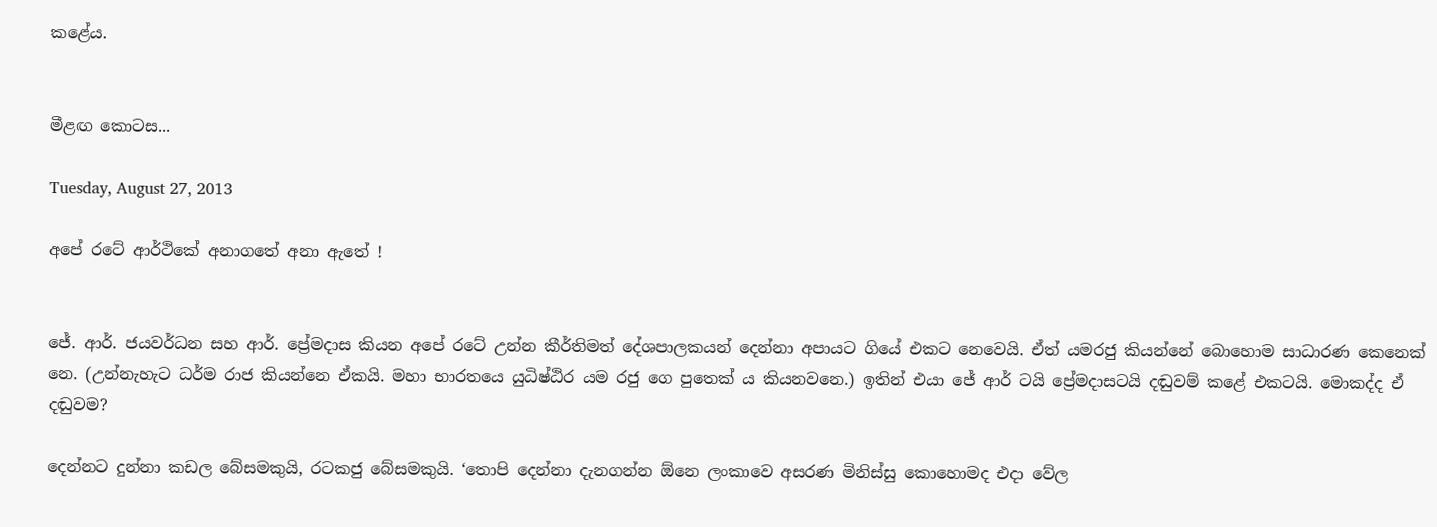කළේය.


මීළඟ කොටස...

Tuesday, August 27, 2013

අපේ රටේ ආර්ථිකේ අනාගතේ අනා ඇතේ !


ජේ. ආර්. ජයවර්ධන සහ ආර්. ප්‍රේමදාස කියන අපේ රටේ උන්න කීර්තිමත් දේශපාලකයන් දෙන්නා අපායට ගියේ එකට නෙවෙයි. ඒත් යමරජු කියන්නේ බොහොම සාධාරණ කෙනෙක් නෙ. (උන්නැහැට ධර්ම රාජ කියන්නෙ ඒකයි. මහා භාරතයෙ යුධිෂ්ඨිර යම රජු ගෙ පුතෙක් ය කියනවනෙ.) ඉතින් එයා ජේ ආර් ටයි ප්‍රේමදාසටයි දඬුවම් කළේ එකටයි. මොකද්ද ඒ දඬුවම?

දෙන්නට දුන්නා කඩල බේසමකුයි, රටකජු බේසමකුයි. ‘තොපි දෙන්නා දැනගන්න ඕනෙ ලංකාවෙ අසරණ මිනිස්සු කොහොමද එදා වේල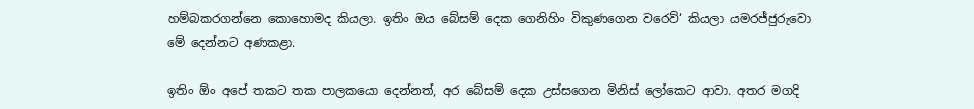හම්බකරගන්නෙ කොහොමද කියලා. ඉතිං ඔය බේසම් දෙක ගෙනිහිං විකුණගෙන වරෙව්‘ කියලා යමරජ්ජුරුවො මේ දෙන්නට අණකළා.

ඉතිං ඕං අපේ තකට තක පාලකයො දෙන්නත්, අර බේසම් දෙක උස්සගෙන මිනිස් ලෝකෙට ආවා. අතර මගදි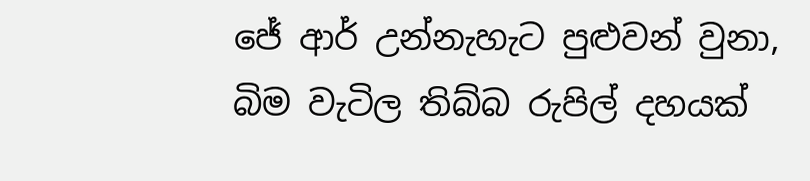ජේ ආර් උන්නැහැට පුළුවන් වුනා, බිම වැටිල තිබ්බ රුපිල් දහයක්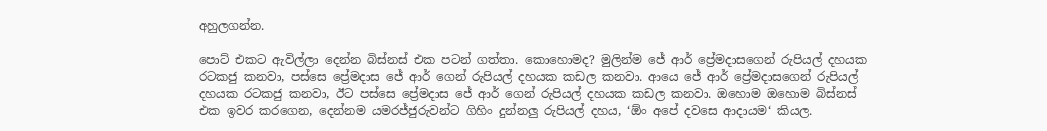අහුලගන්න.

පොට් එකට ඇවිල්ලා දෙන්න බිස්නස් එක පටන් ගත්තා. කොහොමද? මුලින්ම ජේ ආර් ප්‍රේමදාසගෙන් රුපියල් දහයක රටකජු කනවා, පස්සෙ ප්‍රේමදාස ජේ ආර් ගෙන් රුපියල් දහයක කඩල කනවා. ආයෙ ජේ ආර් ප්‍රේමදාසගෙන් රුපියල් දහයක රටකජු කනවා, ඊට පස්සෙ ප්‍රේමදාස ජේ ආර් ගෙන් රුපියල් දහයක කඩල කනවා. ඔහොම ඔහොම බිස්නස් එක ඉවර කරගෙන, දෙන්නම යමරජ්ජුරුවන්ට ගිහිං දුන්නලු රුපියල් දහය, ‘ඕං අපේ දවසෙ ආදායම‘ කියල.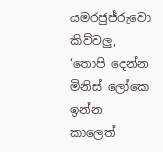යමරජුජ්රුවො කිව්වලු, ‘තොපි දෙන්න මිනිස් ලෝකෙ ඉන්න කාලෙත්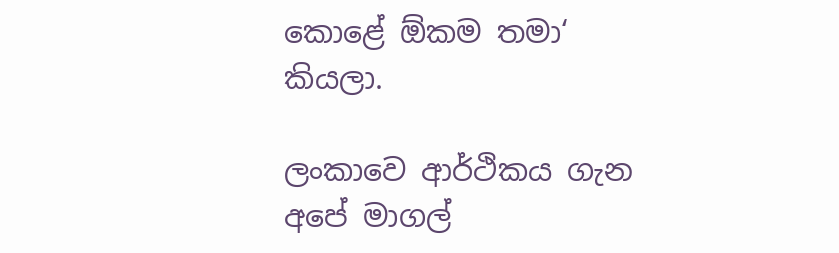කොළේ ඕකම තමා‘ කියලා.

ලංකාවෙ ආර්ථිකය ගැන අපේ මාගල්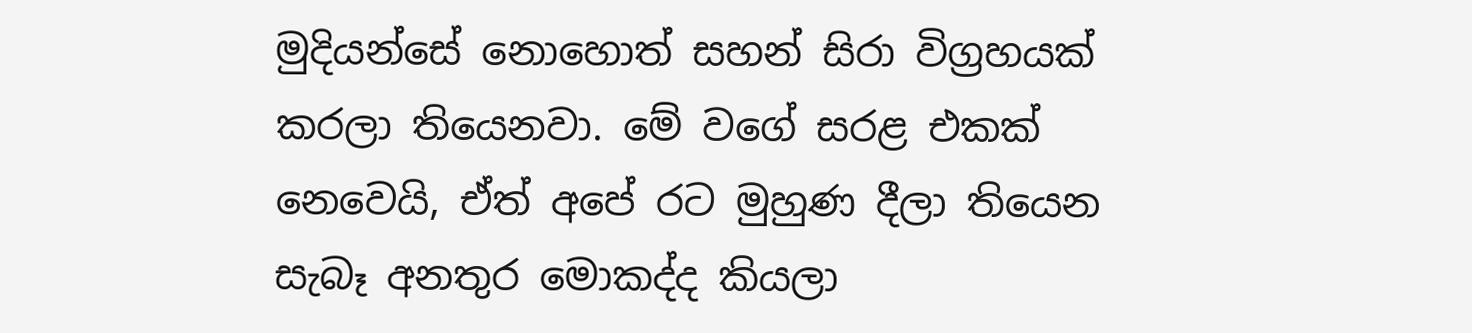මුදියන්සේ නොහොත් සහන් සිරා විග්‍රහයක් කරලා තියෙනවා. මේ වගේ සරළ එකක් නෙවෙයි, ඒත් අපේ රට මුහුණ දීලා තියෙන සැබෑ අනතුර මොකද්ද කියලා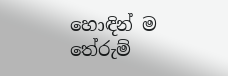හොඳින් ම තේරුම්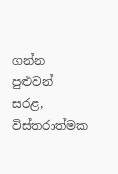ගන්න පුළුවන් සරළ, විස්තරාත්මක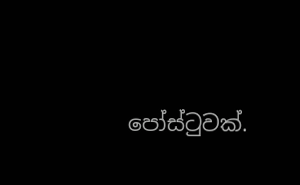පෝස්ටුවක්.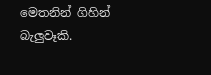මෙතනින් ගිහින් බැලුවෑකි.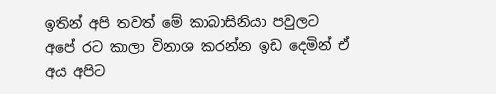ඉතින් අපි තවත් මේ කාබාසිනියා පවුලට අපේ රට කාලා විනාශ කරන්න ඉඩ දෙමින් ඒ අය අපිට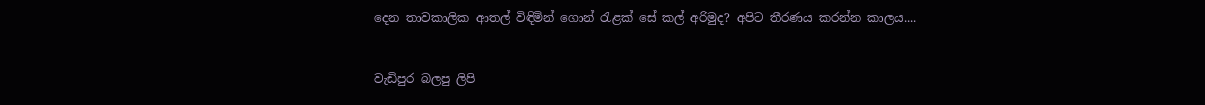දෙන තාවකාලික ආතල් විඳිමින් ගොන් රැළක් සේ කල් අරිමුද? අපිට තීරණය කරන්න කාලය....


වැඩිපුර බලපු ලිපි